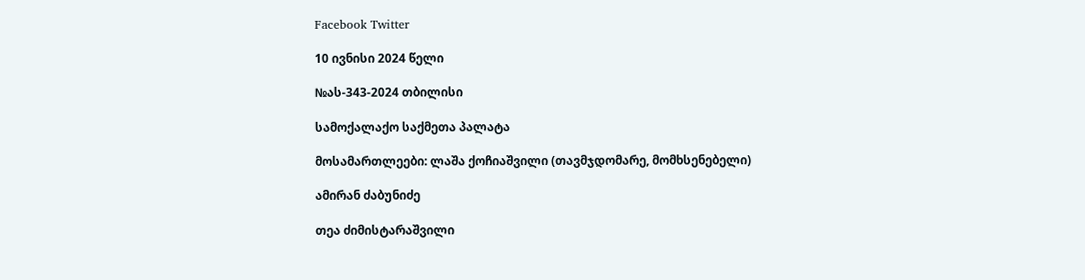Facebook Twitter

10 ივნისი 2024 წელი

№ას-343-2024 თბილისი

სამოქალაქო საქმეთა პალატა

მოსამართლეები: ლაშა ქოჩიაშვილი (თავმჯდომარე, მომხსენებელი)

ამირან ძაბუნიძე

თეა ძიმისტარაშვილი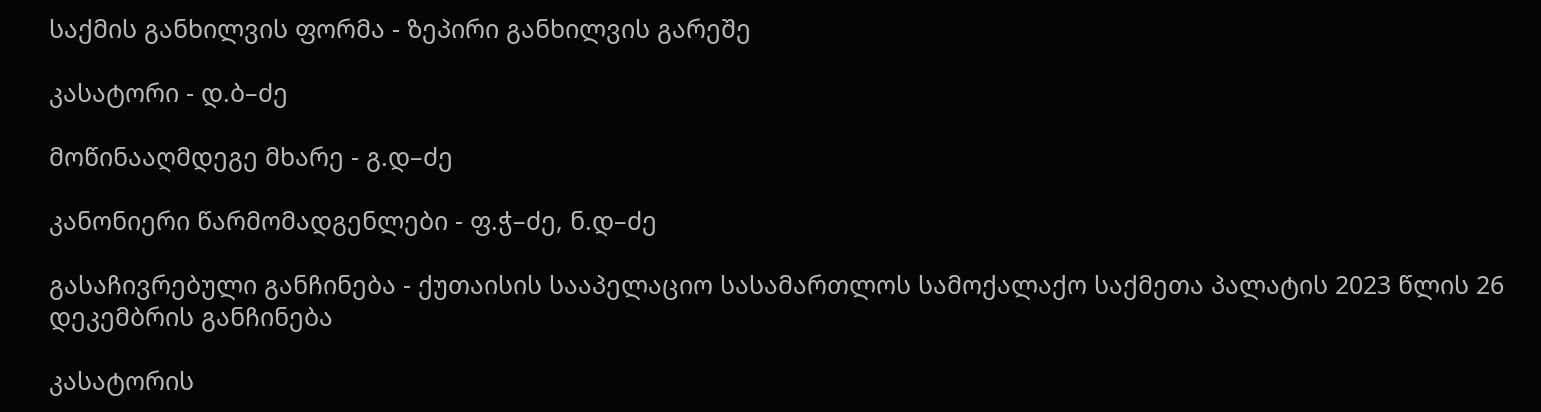საქმის განხილვის ფორმა - ზეპირი განხილვის გარეშე

კასატორი - დ.ბ–ძე

მოწინააღმდეგე მხარე - გ.დ–ძე

კანონიერი წარმომადგენლები - ფ.ჭ–ძე, ნ.დ–ძე

გასაჩივრებული განჩინება - ქუთაისის სააპელაციო სასამართლოს სამოქალაქო საქმეთა პალატის 2023 წლის 26 დეკემბრის განჩინება

კასატორის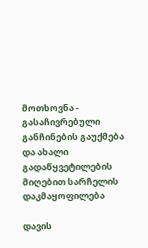მოთხოვნა - გასაჩივრებული განჩინების გაუქმება და ახალი გადაწყვეტილების მიღებით სარჩელის დაკმაყოფილება

დავის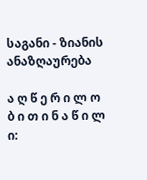საგანი - ზიანის ანაზღაურება

ა ღ წ ე რ ი ლ ო ბ ი თ ი ნ ა წ ი ლ ი: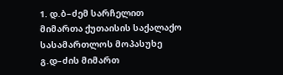1. დ.ბ–ძემ სარჩელით მიმართა ქუთაისის საქალაქო სასამართლოს მოპასუხე გ.დ–ძის მიმართ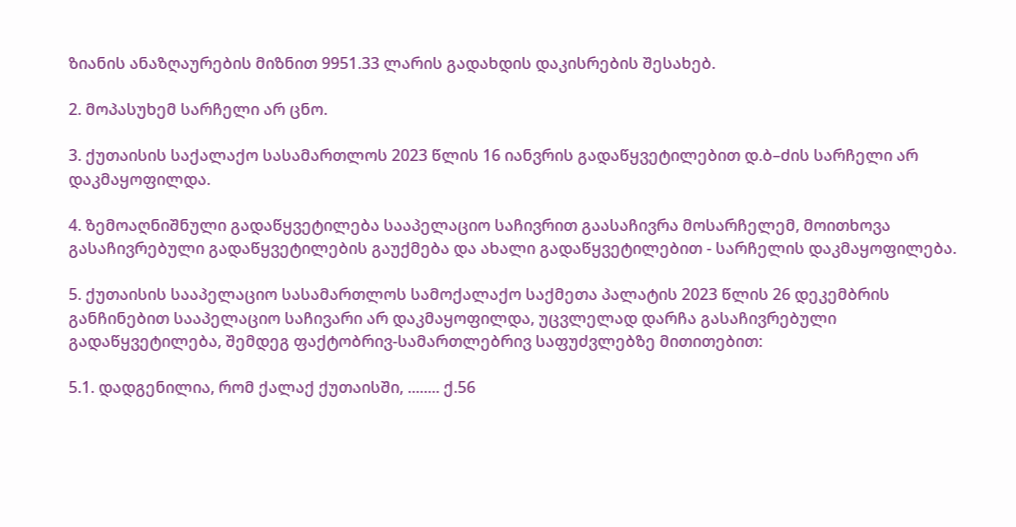ზიანის ანაზღაურების მიზნით 9951.33 ლარის გადახდის დაკისრების შესახებ.

2. მოპასუხემ სარჩელი არ ცნო.

3. ქუთაისის საქალაქო სასამართლოს 2023 წლის 16 იანვრის გადაწყვეტილებით დ.ბ–ძის სარჩელი არ დაკმაყოფილდა.

4. ზემოაღნიშნული გადაწყვეტილება სააპელაციო საჩივრით გაასაჩივრა მოსარჩელემ, მოითხოვა გასაჩივრებული გადაწყვეტილების გაუქმება და ახალი გადაწყვეტილებით - სარჩელის დაკმაყოფილება.

5. ქუთაისის სააპელაციო სასამართლოს სამოქალაქო საქმეთა პალატის 2023 წლის 26 დეკემბრის განჩინებით სააპელაციო საჩივარი არ დაკმაყოფილდა, უცვლელად დარჩა გასაჩივრებული გადაწყვეტილება, შემდეგ ფაქტობრივ-სამართლებრივ საფუძვლებზე მითითებით:

5.1. დადგენილია, რომ ქალაქ ქუთაისში, ........ ქ.56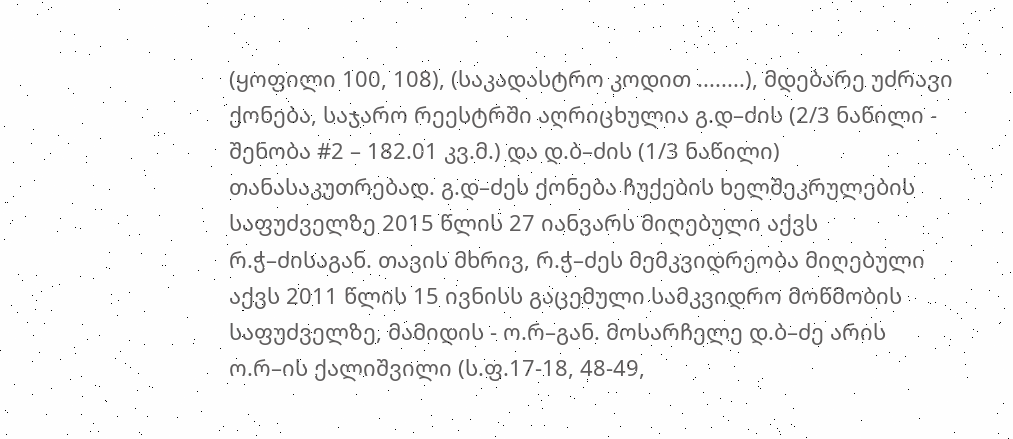(ყოფილი 100, 108), (საკადასტრო კოდით ........), მდებარე უძრავი ქონება, საჯარო რეესტრში აღრიცხულია გ.დ–ძის (2/3 ნაწილი - შენობა #2 – 182.01 კვ.მ.) და დ.ბ–ძის (1/3 ნაწილი) თანასაკუთრებად. გ.დ–ძეს ქონება ჩუქების ხელშეკრულების საფუძველზე 2015 წლის 27 იანვარს მიღებული აქვს რ.ჭ–ძისაგან. თავის მხრივ, რ.ჭ–ძეს მემკვიდრეობა მიღებული აქვს 2011 წლის 15 ივნისს გაცემული სამკვიდრო მოწმობის საფუძველზე, მამიდის - ო.რ–გან. მოსარჩელე დ.ბ–ძე არის ო.რ–ის ქალიშვილი (ს.ფ.17-18, 48-49,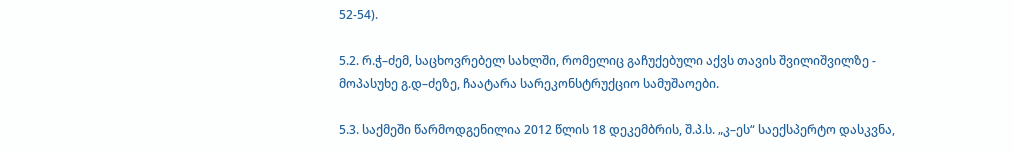52-54).

5.2. რ.ჭ–ძემ, საცხოვრებელ სახლში, რომელიც გაჩუქებული აქვს თავის შვილიშვილზე - მოპასუხე გ.დ–ძეზე, ჩაატარა სარეკონსტრუქციო სამუშაოები.

5.3. საქმეში წარმოდგენილია 2012 წლის 18 დეკემბრის, შ.პ.ს. „კ–ეს“ საექსპერტო დასკვნა,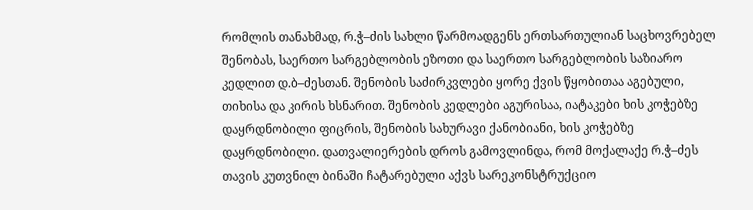რომლის თანახმად, რ.ჭ–ძის სახლი წარმოადგენს ერთსართულიან საცხოვრებელ შენობას, საერთო სარგებლობის ეზოთი და საერთო სარგებლობის საზიარო კედლით დ.ბ–ძესთან. შენობის საძირკვლები ყორე ქვის წყობითაა აგებული, თიხისა და კირის ხსნარით. შენობის კედლები აგურისაა, იატაკები ხის კოჭებზე დაყრდნობილი ფიცრის, შენობის სახურავი ქანობიანი, ხის კოჭებზე დაყრდნობილი. დათვალიერების დროს გამოვლინდა, რომ მოქალაქე რ.ჭ–ძეს თავის კუთვნილ ბინაში ჩატარებული აქვს სარეკონსტრუქციო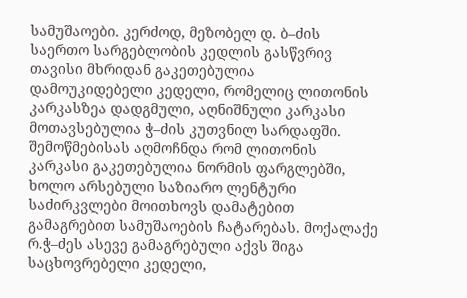სამუშაოები. კერძოდ, მეზობელ დ. ბ–ძის საერთო სარგებლობის კედლის გასწვრივ თავისი მხრიდან გაკეთებულია დამოუკიდებელი კედელი, რომელიც ლითონის კარკასზეა დადგმული, აღნიშნული კარკასი მოთავსებულია ჭ–ძის კუთვნილ სარდაფში. შემოწმებისას აღმოჩნდა რომ ლითონის კარკასი გაკეთებულია ნორმის ფარგლებში, ხოლო არსებული საზიარო ლენტური საძირკვლები მოითხოვს დამატებით გამაგრებით სამუშაოების ჩატარებას. მოქალაქე რ.ჭ–ძეს ასევე გამაგრებული აქვს შიგა საცხოვრებელი კედელი,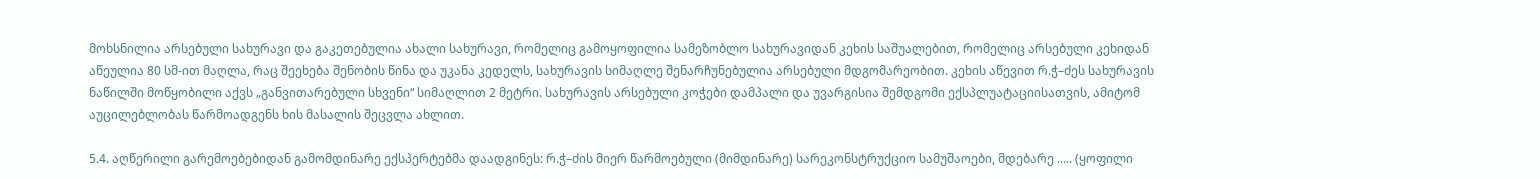მოხსნილია არსებული სახურავი და გაკეთებულია ახალი სახურავი, რომელიც გამოყოფილია სამეზობლო სახურავიდან კეხის საშუალებით, რომელიც არსებული კეხიდან აწეულია 80 სმ-ით მაღლა, რაც შეეხება შენობის წინა და უკანა კედელს, სახურავის სიმაღლე შენარჩუნებულია არსებული მდგომარეობით. კეხის აწევით რ.ჭ–ძეს სახურავის ნაწილში მოწყობილი აქვს „განვითარებული სხვენი“ სიმაღლით 2 მეტრი. სახურავის არსებული კოჭები დამპალი და უვარგისია შემდგომი ექსპლუატაციისათვის, ამიტომ აუცილებლობას წარმოადგენს ხის მასალის შეცვლა ახლით.

5.4. აღწერილი გარემოებებიდან გამომდინარე ექსპერტებმა დაადგინეს: რ.ჭ–ძის მიერ წარმოებული (მიმდინარე) სარეკონსტრუქციო სამუშაოები, მდებარე ..... (ყოფილი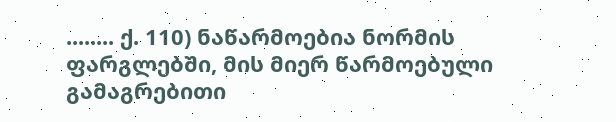........ ქ. 110) ნაწარმოებია ნორმის ფარგლებში, მის მიერ წარმოებული გამაგრებითი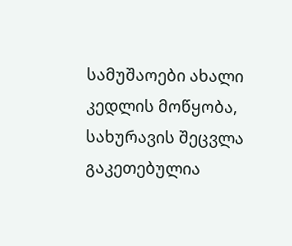სამუშაოები ახალი კედლის მოწყობა, სახურავის შეცვლა გაკეთებულია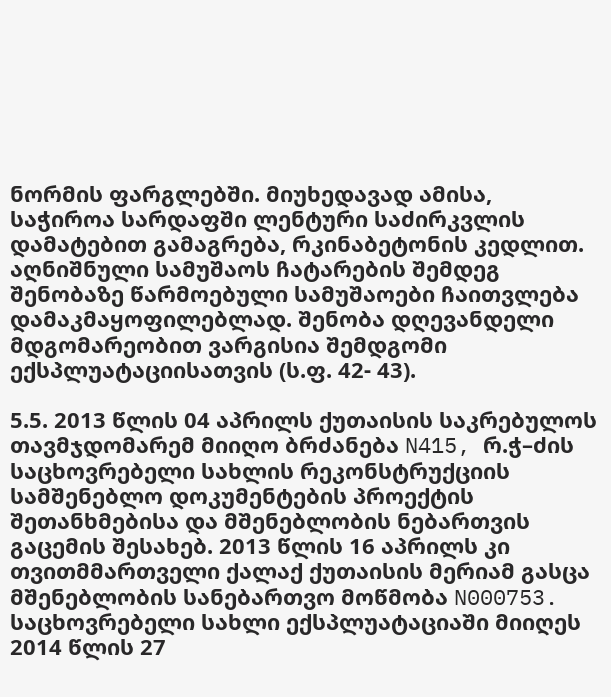ნორმის ფარგლებში. მიუხედავად ამისა, საჭიროა სარდაფში ლენტური საძირკვლის დამატებით გამაგრება, რკინაბეტონის კედლით. აღნიშნული სამუშაოს ჩატარების შემდეგ შენობაზე წარმოებული სამუშაოები ჩაითვლება დამაკმაყოფილებლად. შენობა დღევანდელი მდგომარეობით ვარგისია შემდგომი ექსპლუატაციისათვის (ს.ფ. 42- 43).

5.5. 2013 წლის 04 აპრილს ქუთაისის საკრებულოს თავმჯდომარემ მიიღო ბრძანება N415, რ.ჭ–ძის საცხოვრებელი სახლის რეკონსტრუქციის სამშენებლო დოკუმენტების პროექტის შეთანხმებისა და მშენებლობის ნებართვის გაცემის შესახებ. 2013 წლის 16 აპრილს კი თვითმმართველი ქალაქ ქუთაისის მერიამ გასცა მშენებლობის სანებართვო მოწმობა N000753. საცხოვრებელი სახლი ექსპლუატაციაში მიიღეს 2014 წლის 27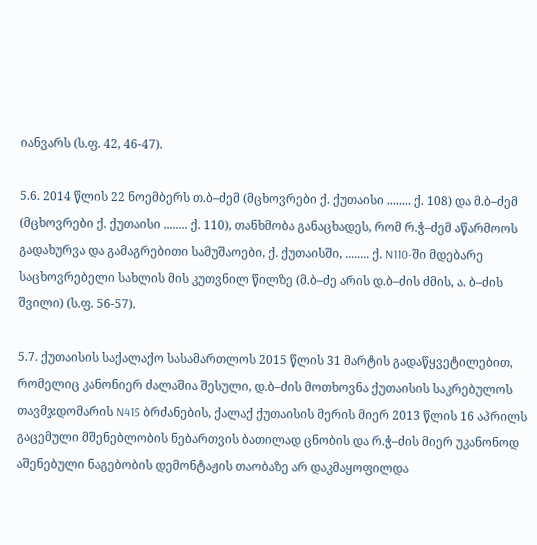იანვარს (ს.ფ. 42, 46-47).

5.6. 2014 წლის 22 ნოემბერს თ.ბ–ძემ (მცხოვრები ქ. ქუთაისი ........ ქ. 108) და მ.ბ–ძემ (მცხოვრები ქ. ქუთაისი ........ ქ. 110), თანხმობა განაცხადეს, რომ რ.ჭ–ძემ აწარმოოს გადახურვა და გამაგრებითი სამუშაოები, ქ. ქუთაისში, ........ ქ. N110-ში მდებარე საცხოვრებელი სახლის მის კუთვნილ წილზე (მ.ბ–ძე არის დ.ბ–ძის ძმის, ა. ბ–ძის შვილი) (ს.ფ. 56-57).

5.7. ქუთაისის საქალაქო სასამართლოს 2015 წლის 31 მარტის გადაწყვეტილებით, რომელიც კანონიერ ძალაშია შესული, დ.ბ–ძის მოთხოვნა ქუთაისის საკრებულოს თავმჯდომარის N415 ბრძანების, ქალაქ ქუთაისის მერის მიერ 2013 წლის 16 აპრილს გაცემული მშენებლობის ნებართვის ბათილად ცნობის და რ.ჭ–ძის მიერ უკანონოდ აშენებული ნაგებობის დემონტაჟის თაობაზე არ დაკმაყოფილდა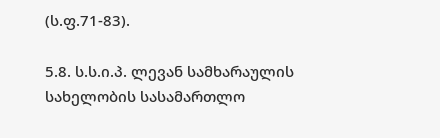(ს.ფ.71-83).

5.8. ს.ს.ი.პ. ლევან სამხარაულის სახელობის სასამართლო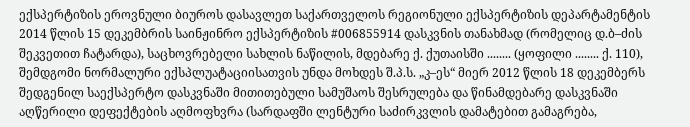ექსპერტიზის ეროვნული ბიუროს დასავლეთ საქართველოს რეგიონული ექსპერტიზის დეპარტამენტის 2014 წლის 15 დეკემბრის საინჟინრო ექსპერტიზის #006855914 დასკვნის თანახმად (რომელიც დ.ბ–ძის შეკვეთით ჩატარდა), საცხოვრებელი სახლის ნაწილის, მდებარე ქ. ქუთაისში ........ (ყოფილი ........ ქ. 110), შემდგომი ნორმალური ექსპლუატაციისათვის უნდა მოხდეს შ.პ.ს. „კ–ეს“ მიერ 2012 წლის 18 დეკემბერს შედგენილ საექსპერტო დასკვნაში მითითებული სამუშაოს შესრულება და წინამდებარე დასკვნაში აღწერილი დეფექტების აღმოფხვრა (სარდაფში ლენტური საძირკვლის დამატებით გამაგრება,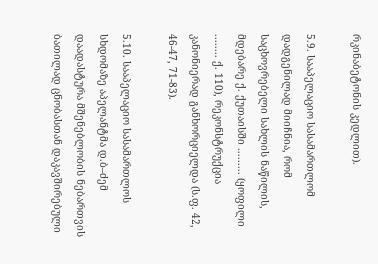რკინაბეტონის კედლით).

5.9. სააპელაციო სასამართლომ დადგენილად მიიჩნია, რომ საცხოვრებელი სახლის ნაწილის, მდებარე ქ. ქუთაისში ......... (ყოფილი ........ ქ. 110), რეკონსტრუქცია კანონიერად განხორციელდა (ს.ფ. 42, 46-47, 71-83).

5.10. სააპელაციო სასამართლოს სხდომაზე აპელანტმა დ.ბ–ძემ დაადასტურა მშენებლობის ნებართვის ბათილად ცნობასთან დაკავშირებული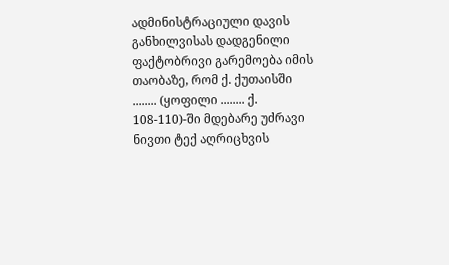ადმინისტრაციული დავის განხილვისას დადგენილი ფაქტობრივი გარემოება იმის თაობაზე, რომ ქ. ქუთაისში ........ (ყოფილი ........ ქ. 108-110)-ში მდებარე უძრავი ნივთი ტექ აღრიცხვის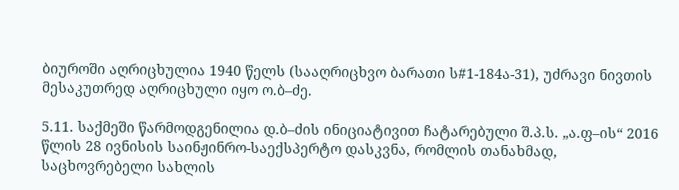ბიუროში აღრიცხულია 1940 წელს (სააღრიცხვო ბარათი ს#1-184ა-31), უძრავი ნივთის მესაკუთრედ აღრიცხული იყო ო.ბ–ძე.

5.11. საქმეში წარმოდგენილია დ.ბ–ძის ინიციატივით ჩატარებული შ.პ.ს. „ა.ფ–ის“ 2016 წლის 28 ივნისის საინჟინრო-საექსპერტო დასკვნა, რომლის თანახმად, საცხოვრებელი სახლის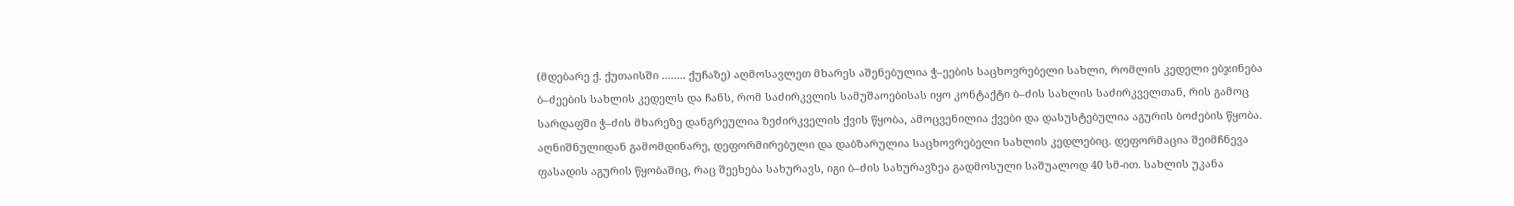(მდებარე ქ. ქუთაისში ........ ქუჩაზე) აღმოსავლეთ მხარეს აშენებულია ჭ–ეების საცხოვრებელი სახლი, რომლის კედელი ებჯინება ბ–ძეების სახლის კედელს და ჩანს, რომ საძირკვლის სამუშაოებისას იყო კონტაქტი ბ–ძის სახლის საძირკველთან, რის გამოც სარდაფში ჭ–ძის მხარეზე დანგრეულია ზეძირკველის ქვის წყობა, ამოცვენილია ქვები და დასუსტებულია აგურის ბოძების წყობა. აღნიშნულიდან გამომდინარე, დეფორმირებული და დაბზარულია საცხოვრებელი სახლის კედლებიც. დეფორმაცია შეიმჩნევა ფასადის აგურის წყობაშიც, რაც შეეხება სახურავს, იგი ბ–ძის სახურავზეა გადმოსული საშუალოდ 40 სმ-ით. სახლის უკანა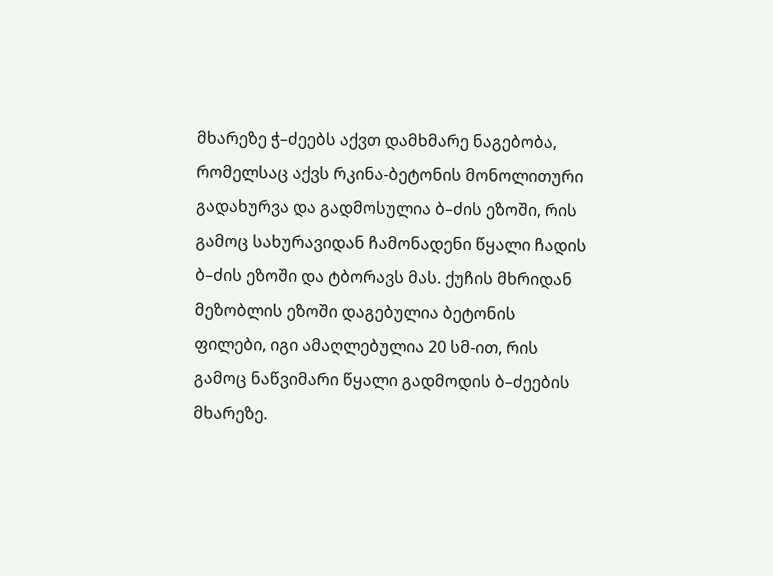მხარეზე ჭ–ძეებს აქვთ დამხმარე ნაგებობა, რომელსაც აქვს რკინა-ბეტონის მონოლითური გადახურვა და გადმოსულია ბ–ძის ეზოში, რის გამოც სახურავიდან ჩამონადენი წყალი ჩადის ბ–ძის ეზოში და ტბორავს მას. ქუჩის მხრიდან მეზობლის ეზოში დაგებულია ბეტონის ფილები, იგი ამაღლებულია 20 სმ-ით, რის გამოც ნაწვიმარი წყალი გადმოდის ბ–ძეების მხარეზე.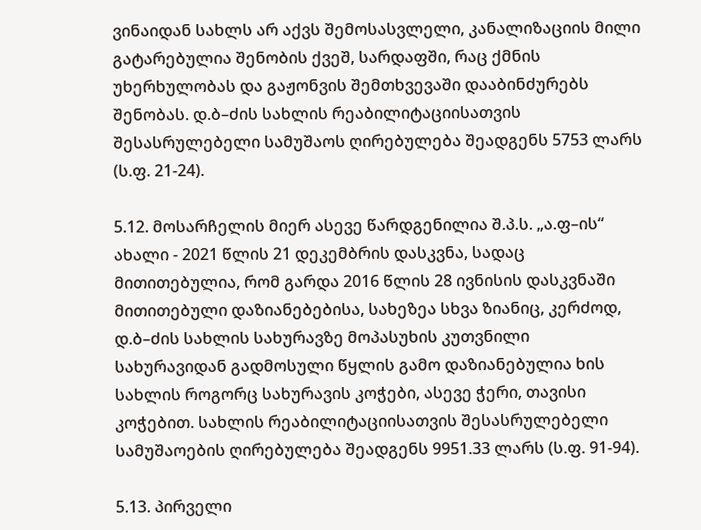ვინაიდან სახლს არ აქვს შემოსასვლელი, კანალიზაციის მილი გატარებულია შენობის ქვეშ, სარდაფში, რაც ქმნის უხერხულობას და გაჟონვის შემთხვევაში დააბინძურებს შენობას. დ.ბ–ძის სახლის რეაბილიტაციისათვის შესასრულებელი სამუშაოს ღირებულება შეადგენს 5753 ლარს (ს.ფ. 21-24).

5.12. მოსარჩელის მიერ ასევე წარდგენილია შ.პ.ს. „ა.ფ–ის“ ახალი - 2021 წლის 21 დეკემბრის დასკვნა, სადაც მითითებულია, რომ გარდა 2016 წლის 28 ივნისის დასკვნაში მითითებული დაზიანებებისა, სახეზეა სხვა ზიანიც, კერძოდ, დ.ბ–ძის სახლის სახურავზე მოპასუხის კუთვნილი სახურავიდან გადმოსული წყლის გამო დაზიანებულია ხის სახლის როგორც სახურავის კოჭები, ასევე ჭერი, თავისი კოჭებით. სახლის რეაბილიტაციისათვის შესასრულებელი სამუშაოების ღირებულება შეადგენს 9951.33 ლარს (ს.ფ. 91-94).

5.13. პირველი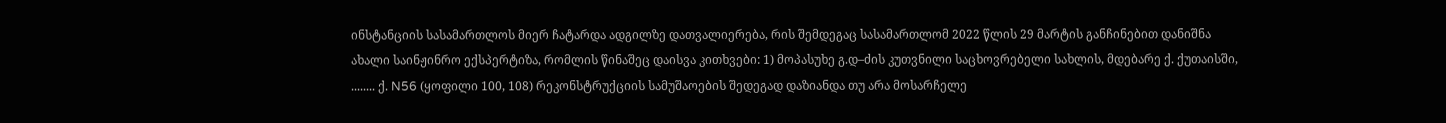ინსტანციის სასამართლოს მიერ ჩატარდა ადგილზე დათვალიერება, რის შემდეგაც სასამართლომ 2022 წლის 29 მარტის განჩინებით დანიშნა ახალი საინჟინრო ექსპერტიზა, რომლის წინაშეც დაისვა კითხვები: 1) მოპასუხე გ.დ–ძის კუთვნილი საცხოვრებელი სახლის, მდებარე ქ. ქუთაისში, ........ ქ. N56 (ყოფილი 100, 108) რეკონსტრუქციის სამუშაოების შედეგად დაზიანდა თუ არა მოსარჩელე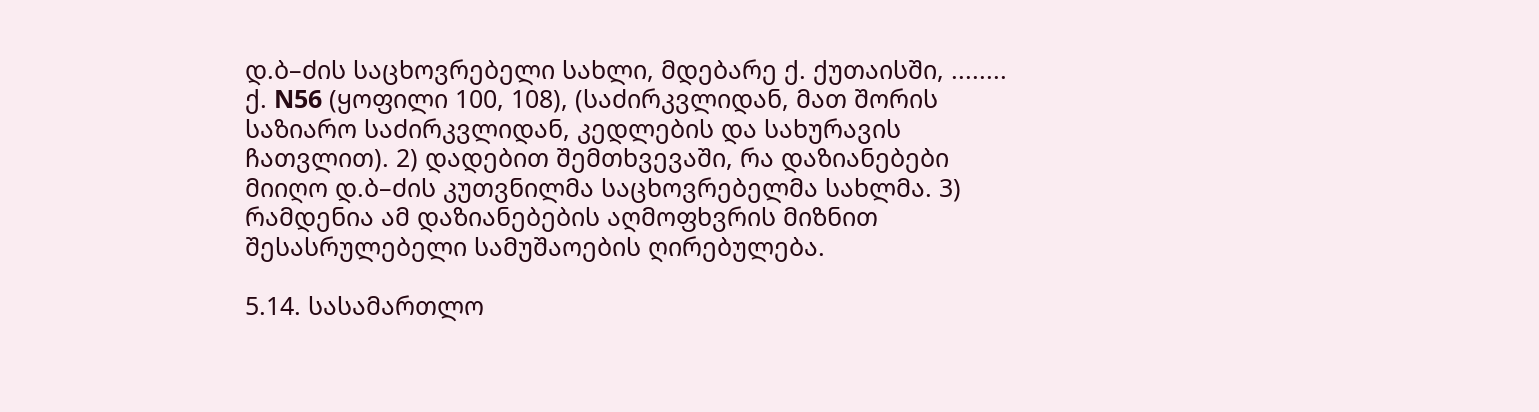დ.ბ–ძის საცხოვრებელი სახლი, მდებარე ქ. ქუთაისში, ........ ქ. N56 (ყოფილი 100, 108), (საძირკვლიდან, მათ შორის საზიარო საძირკვლიდან, კედლების და სახურავის ჩათვლით). 2) დადებით შემთხვევაში, რა დაზიანებები მიიღო დ.ბ–ძის კუთვნილმა საცხოვრებელმა სახლმა. 3) რამდენია ამ დაზიანებების აღმოფხვრის მიზნით შესასრულებელი სამუშაოების ღირებულება.

5.14. სასამართლო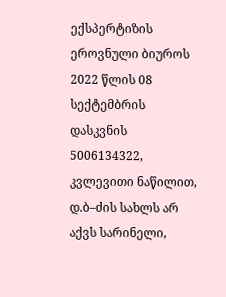ექსპერტიზის ეროვნული ბიუროს 2022 წლის 08 სექტემბრის დასკვნის 5006134322, კვლევითი ნაწილით, დ.ბ–ძის სახლს არ აქვს სარინელი,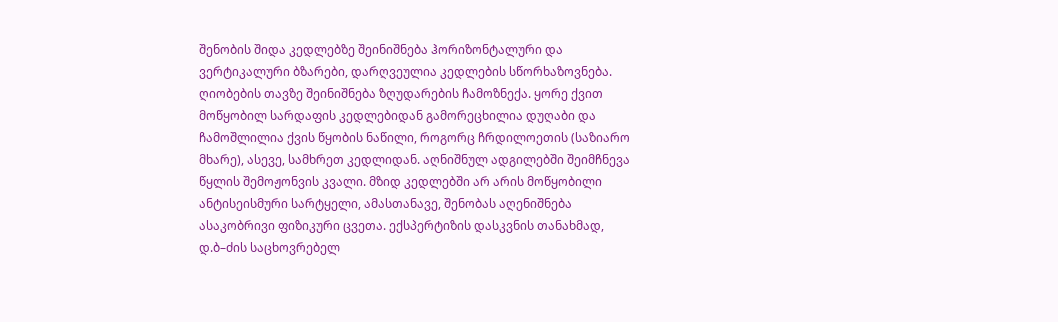შენობის შიდა კედლებზე შეინიშნება ჰორიზონტალური და ვერტიკალური ბზარები, დარღვეულია კედლების სწორხაზოვნება. ღიობების თავზე შეინიშნება ზღუდარების ჩამოზნექა. ყორე ქვით მოწყობილ სარდაფის კედლებიდან გამორეცხილია დუღაბი და ჩამოშლილია ქვის წყობის ნაწილი, როგორც ჩრდილოეთის (საზიარო მხარე), ასევე, სამხრეთ კედლიდან. აღნიშნულ ადგილებში შეიმჩნევა წყლის შემოჟონვის კვალი. მზიდ კედლებში არ არის მოწყობილი ანტისეისმური სარტყელი, ამასთანავე, შენობას აღენიშნება ასაკობრივი ფიზიკური ცვეთა. ექსპერტიზის დასკვნის თანახმად, დ.ბ–ძის საცხოვრებელ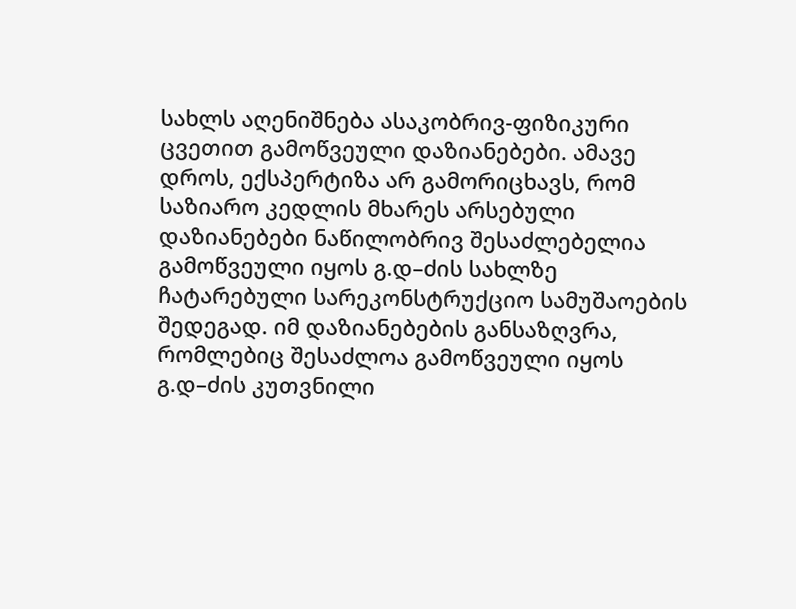სახლს აღენიშნება ასაკობრივ-ფიზიკური ცვეთით გამოწვეული დაზიანებები. ამავე დროს, ექსპერტიზა არ გამორიცხავს, რომ საზიარო კედლის მხარეს არსებული დაზიანებები ნაწილობრივ შესაძლებელია გამოწვეული იყოს გ.დ–ძის სახლზე ჩატარებული სარეკონსტრუქციო სამუშაოების შედეგად. იმ დაზიანებების განსაზღვრა, რომლებიც შესაძლოა გამოწვეული იყოს გ.დ–ძის კუთვნილი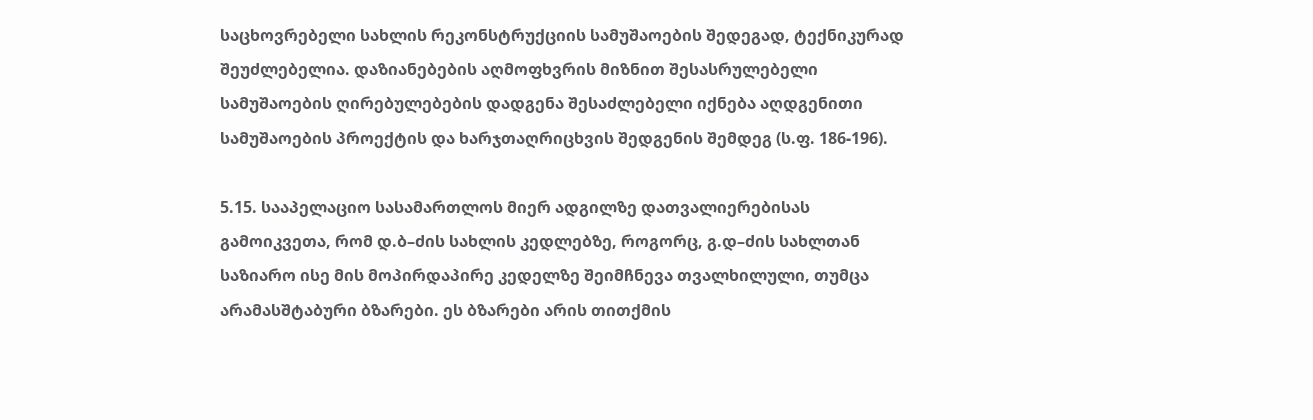საცხოვრებელი სახლის რეკონსტრუქციის სამუშაოების შედეგად, ტექნიკურად შეუძლებელია. დაზიანებების აღმოფხვრის მიზნით შესასრულებელი სამუშაოების ღირებულებების დადგენა შესაძლებელი იქნება აღდგენითი სამუშაოების პროექტის და ხარჯთაღრიცხვის შედგენის შემდეგ (ს.ფ. 186-196).

5.15. სააპელაციო სასამართლოს მიერ ადგილზე დათვალიერებისას გამოიკვეთა, რომ დ.ბ–ძის სახლის კედლებზე, როგორც, გ.დ–ძის სახლთან საზიარო ისე მის მოპირდაპირე კედელზე შეიმჩნევა თვალხილული, თუმცა არამასშტაბური ბზარები. ეს ბზარები არის თითქმის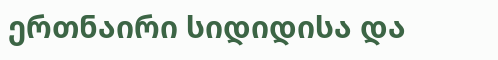ერთნაირი სიდიდისა და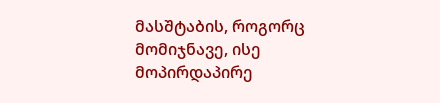მასშტაბის, როგორც მომიჯნავე, ისე მოპირდაპირე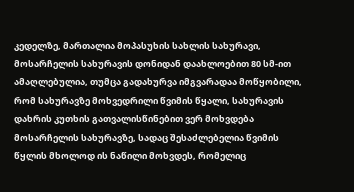კედელზე, მართალია მოპასუხის სახლის სახურავი, მოსარჩელის სახურავის დონიდან დაახლოებით 80 სმ-ით ამაღლებულია, თუმცა გადახურვა იმგვარადაა მოწყობილი, რომ სახურავზე მოხვედრილი წვიმის წყალი, სახურავის დახრის კუთხის გათვალისწინებით ვერ მოხვდება მოსარჩელის სახურავზე, სადაც შესაძლებელია წვიმის წყლის მხოლოდ ის ნაწილი მოხვდეს, რომელიც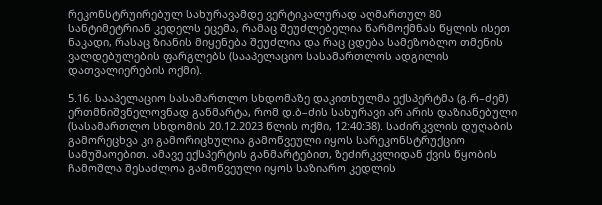რეკონსტრუირებულ სახურავამდე ვერტიკალურად აღმართულ 80 სანტიმეტრიან კედელს ეცემა, რამაც შეუძლებელია წარმოქმნას წყლის ისეთ ნაკადი, რასაც ზიანის მიყენება შეუძლია და რაც ცდება სამეზობლო თმენის ვალდებულების ფარგლებს (სააპელაციო სასამართლოს ადგილის დათვალიერების ოქმი).

5.16. სააპელაციო სასამართლო სხდომაზე დაკითხულმა ექსპერტმა (გ.რ–ძემ) ერთმნიშვნელოვნად განმარტა, რომ დ.ბ–ძის სახურავი არ არის დაზიანებული (სასამართლო სხდომის 20.12.2023 წლის ოქმი, 12:40:38). საძირკვლის დუღაბის გამორეცხვა კი გამორიცხულია გამოწვეული იყოს სარეკონსტრუქციო სამუშაოებით. ამავე ექსპერტის განმარტებით, ზეძირკვლიდან ქვის წყობის ჩამოშლა შესაძლოა გამოწვეული იყოს საზიარო კედლის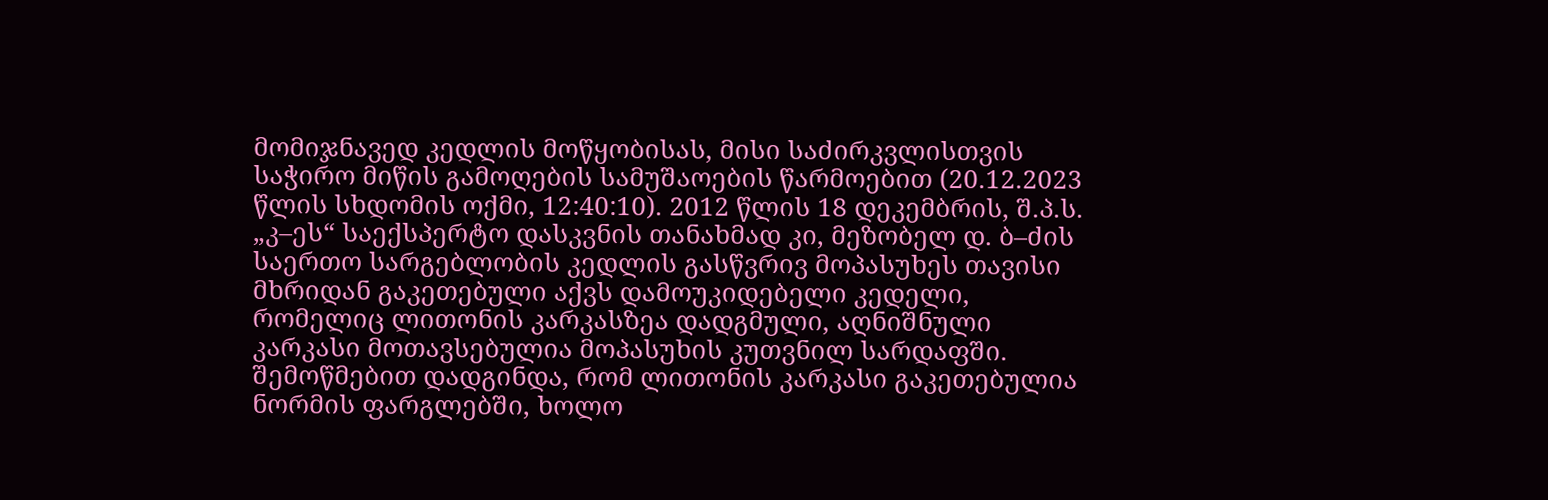მომიჯნავედ კედლის მოწყობისას, მისი საძირკვლისთვის საჭირო მიწის გამოღების სამუშაოების წარმოებით (20.12.2023 წლის სხდომის ოქმი, 12:40:10). 2012 წლის 18 დეკემბრის, შ.პ.ს. „კ–ეს“ საექსპერტო დასკვნის თანახმად კი, მეზობელ დ. ბ–ძის საერთო სარგებლობის კედლის გასწვრივ მოპასუხეს თავისი მხრიდან გაკეთებული აქვს დამოუკიდებელი კედელი, რომელიც ლითონის კარკასზეა დადგმული, აღნიშნული კარკასი მოთავსებულია მოპასუხის კუთვნილ სარდაფში. შემოწმებით დადგინდა, რომ ლითონის კარკასი გაკეთებულია ნორმის ფარგლებში, ხოლო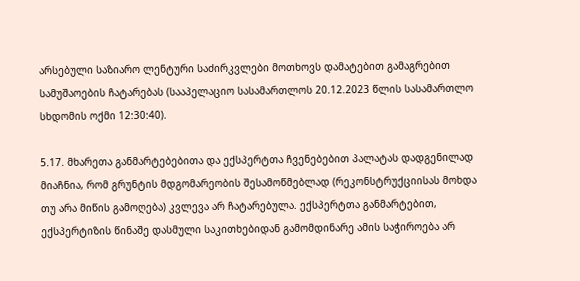არსებული საზიარო ლენტური საძირკვლები მოთხოვს დამატებით გამაგრებით სამუშაოების ჩატარებას (სააპელაციო სასამართლოს 20.12.2023 წლის სასამართლო სხდომის ოქმი 12:30:40).

5.17. მხარეთა განმარტებებითა და ექსპერტთა ჩვენებებით პალატას დადგენილად მიაჩნია, რომ გრუნტის მდგომარეობის შესამოწმებლად (რეკონსტრუქციისას მოხდა თუ არა მიწის გამოღება) კვლევა არ ჩატარებულა. ექსპერტთა განმარტებით, ექსპერტიზის წინაშე დასმული საკითხებიდან გამომდინარე ამის საჭიროება არ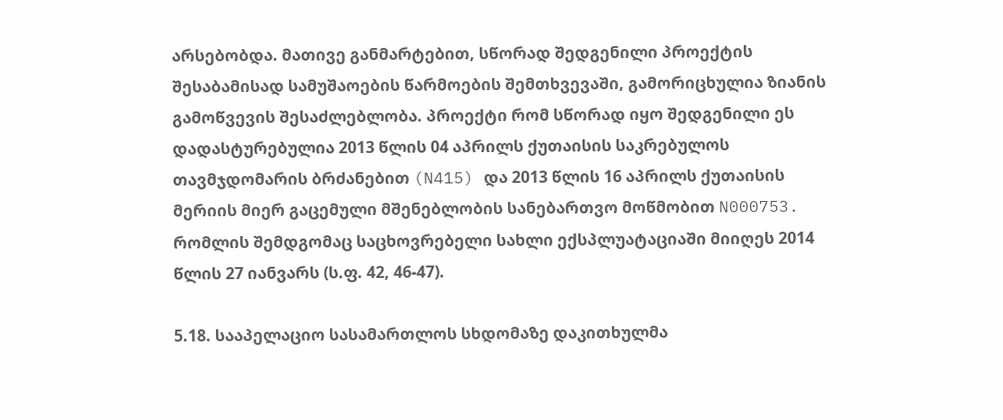არსებობდა. მათივე განმარტებით, სწორად შედგენილი პროექტის შესაბამისად სამუშაოების წარმოების შემთხვევაში, გამორიცხულია ზიანის გამოწვევის შესაძლებლობა. პროექტი რომ სწორად იყო შედგენილი ეს დადასტურებულია 2013 წლის 04 აპრილს ქუთაისის საკრებულოს თავმჯდომარის ბრძანებით (N415) და 2013 წლის 16 აპრილს ქუთაისის მერიის მიერ გაცემული მშენებლობის სანებართვო მოწმობით N000753. რომლის შემდგომაც საცხოვრებელი სახლი ექსპლუატაციაში მიიღეს 2014 წლის 27 იანვარს (ს.ფ. 42, 46-47).

5.18. სააპელაციო სასამართლოს სხდომაზე დაკითხულმა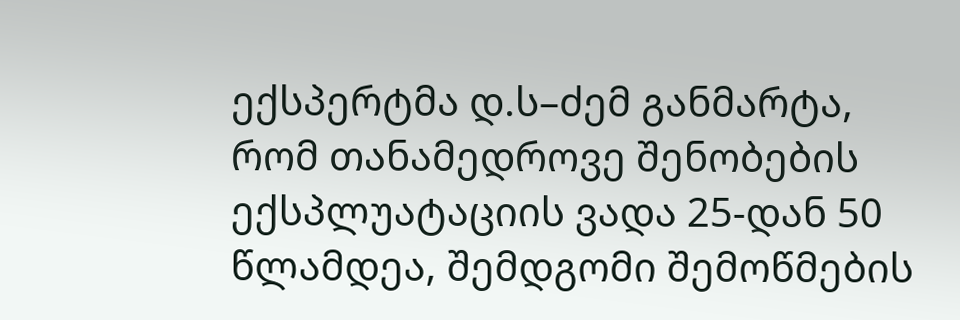ექსპერტმა დ.ს–ძემ განმარტა, რომ თანამედროვე შენობების ექსპლუატაციის ვადა 25-დან 50 წლამდეა, შემდგომი შემოწმების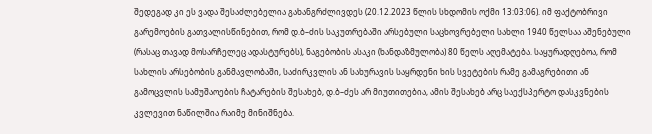შედეგად კი ეს ვადა შესაძლებელია გახანგრძლივდეს (20.12.2023 წლის სხდომის ოქმი 13:03:06). იმ ფაქტობრივი გარემოების გათვალისწინებით, რომ დ.ბ–ძის საკუთრებაში არსებული საცხოვრებელი სახლი 1940 წელსაა აშენებული (რასაც თავად მოსარჩელეც ადასტურებს), ნაგებობის ასაკი (ხანდაზმულობა) 80 წელს აღემატება. საყურადღებოა, რომ სახლის არსებობის განმავლობაში, საძირკვლის ან სახურავის საყრდენი ხის სვეტების რამე გამაგრებითი ან გამოცვლის სამუშაოების ჩატარების შესახებ, დ.ბ–ძეს არ მიუთითებია, ამის შესახებ არც საექსპერტო დასკვნების კვლევით ნაწილშია რაიმე მინიშნება.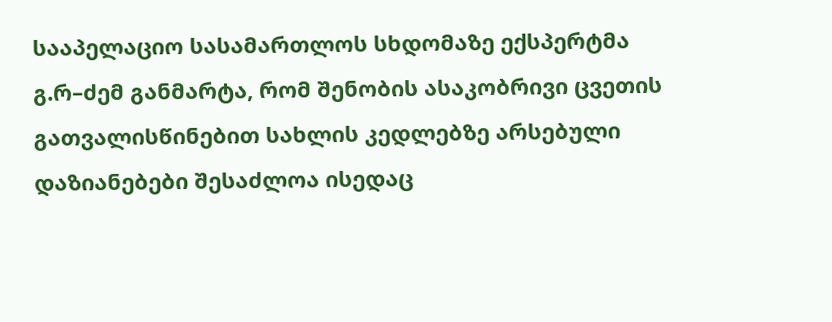სააპელაციო სასამართლოს სხდომაზე ექსპერტმა გ.რ–ძემ განმარტა, რომ შენობის ასაკობრივი ცვეთის გათვალისწინებით სახლის კედლებზე არსებული დაზიანებები შესაძლოა ისედაც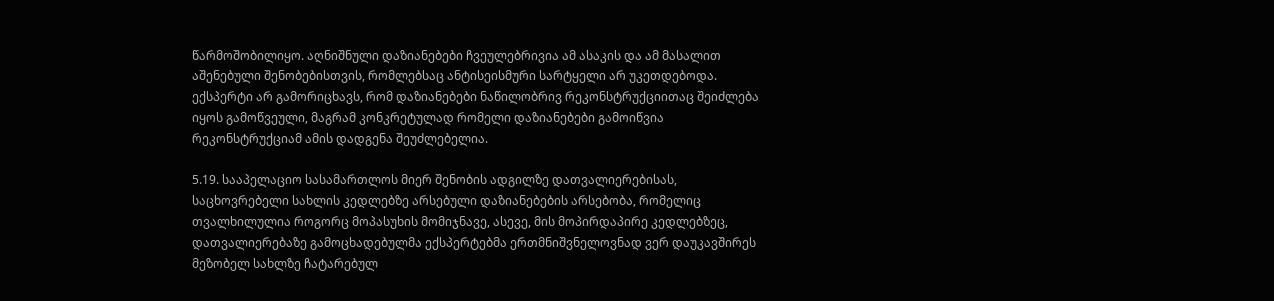წარმოშობილიყო. აღნიშნული დაზიანებები ჩვეულებრივია ამ ასაკის და ამ მასალით აშენებული შენობებისთვის, რომლებსაც ანტისეისმური სარტყელი არ უკეთდებოდა. ექსპერტი არ გამორიცხავს, რომ დაზიანებები ნაწილობრივ რეკონსტრუქციითაც შეიძლება იყოს გამოწვეული, მაგრამ კონკრეტულად რომელი დაზიანებები გამოიწვია რეკონსტრუქციამ ამის დადგენა შეუძლებელია.

5.19. სააპელაციო სასამართლოს მიერ შენობის ადგილზე დათვალიერებისას, საცხოვრებელი სახლის კედლებზე არსებული დაზიანებების არსებობა, რომელიც თვალხილულია როგორც მოპასუხის მომიჯნავე, ასევე, მის მოპირდაპირე კედლებზეც, დათვალიერებაზე გამოცხადებულმა ექსპერტებმა ერთმნიშვნელოვნად ვერ დაუკავშირეს მეზობელ სახლზე ჩატარებულ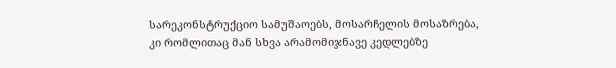სარეკონსტრუქციო სამუშაოებს, მოსარჩელის მოსაზრება, კი რომლითაც მან სხვა არამომიჯნავე კედლებზე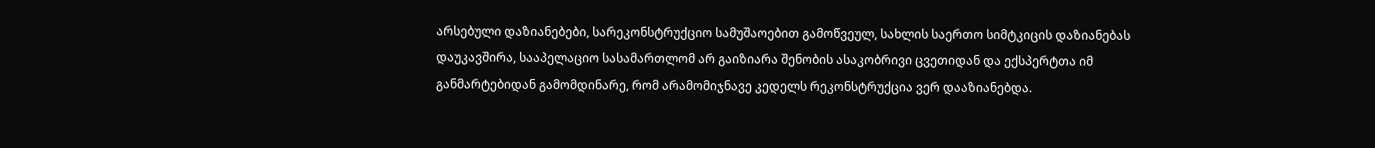არსებული დაზიანებები, სარეკონსტრუქციო სამუშაოებით გამოწვეულ, სახლის საერთო სიმტკიცის დაზიანებას დაუკავშირა, სააპელაციო სასამართლომ არ გაიზიარა შენობის ასაკობრივი ცვეთიდან და ექსპერტთა იმ განმარტებიდან გამომდინარე, რომ არამომიჯნავე კედელს რეკონსტრუქცია ვერ დააზიანებდა.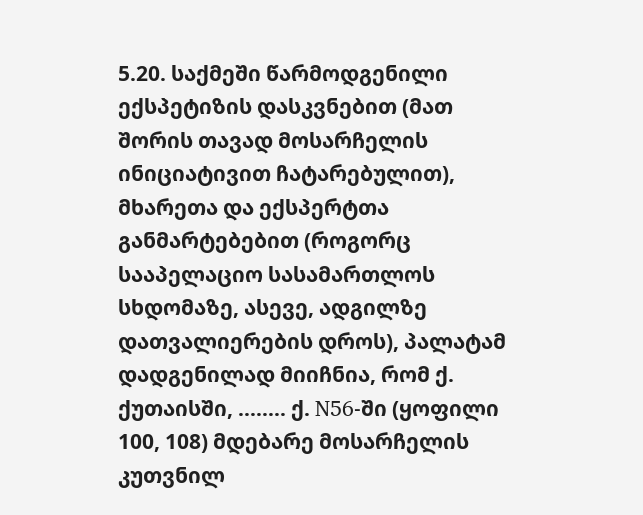5.20. საქმეში წარმოდგენილი ექსპეტიზის დასკვნებით (მათ შორის თავად მოსარჩელის ინიციატივით ჩატარებულით), მხარეთა და ექსპერტთა განმარტებებით (როგორც სააპელაციო სასამართლოს სხდომაზე, ასევე, ადგილზე დათვალიერების დროს), პალატამ დადგენილად მიიჩნია, რომ ქ. ქუთაისში, ........ ქ. N56-ში (ყოფილი 100, 108) მდებარე მოსარჩელის კუთვნილ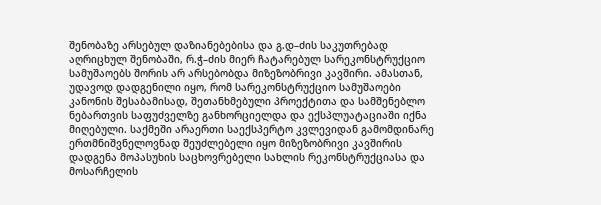შენობაზე არსებულ დაზიანებებისა და გ.დ–ძის საკუთრებად აღრიცხულ შენობაში, რ.ჭ–ძის მიერ ჩატარებულ სარეკონსტრუქციო სამუშაოებს შორის არ არსებობდა მიზეზობრივი კავშირი. ამასთან, უდავოდ დადგენილი იყო, რომ სარეკონსტრუქციო სამუშაოები კანონის შესაბამისად, შეთანხმებული პროექტითა და სამშენებლო ნებართვის საფუძველზე განხორციელდა და ექსპლუატაციაში იქნა მიღებული. საქმეში არაერთი საექსპერტო კვლევიდან გამომდინარე ერთმნიშვნელოვნად შეუძლებელი იყო მიზეზობრივი კავშირის დადგენა მოპასუხის საცხოვრებელი სახლის რეკონსტრუქციასა და მოსარჩელის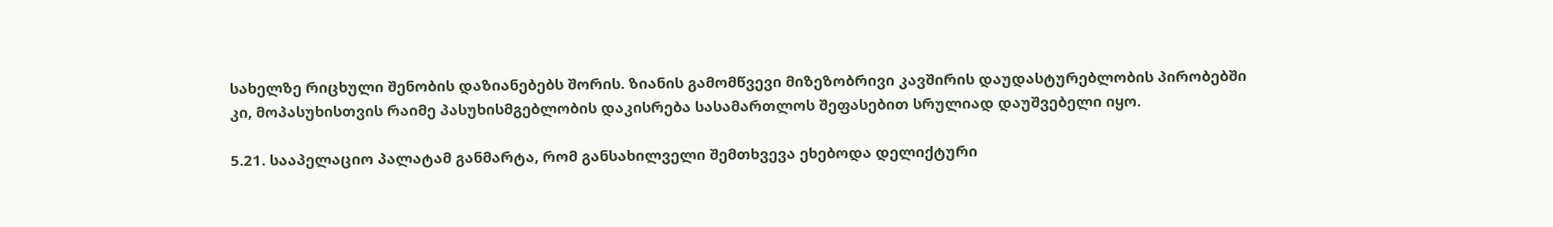სახელზე რიცხული შენობის დაზიანებებს შორის. ზიანის გამომწვევი მიზეზობრივი კავშირის დაუდასტურებლობის პირობებში კი, მოპასუხისთვის რაიმე პასუხისმგებლობის დაკისრება სასამართლოს შეფასებით სრულიად დაუშვებელი იყო.

5.21. სააპელაციო პალატამ განმარტა, რომ განსახილველი შემთხვევა ეხებოდა დელიქტური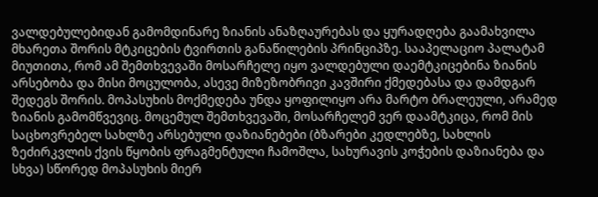ვალდებულებიდან გამომდინარე ზიანის ანაზღაურებას და ყურადღება გაამახვილა მხარეთა შორის მტკიცების ტვირთის განაწილების პრინციპზე. სააპელაციო პალატამ მიუთითა, რომ ამ შემთხვევაში მოსარჩელე იყო ვალდებული დაემტკიცებინა ზიანის არსებობა და მისი მოცულობა, ასევე მიზეზობრივი კავშირი ქმედებასა და დამდგარ შედეგს შორის. მოპასუხის მოქმედება უნდა ყოფილიყო არა მარტო ბრალეული, არამედ ზიანის გამომწვევიც. მოცემულ შემთხვევაში, მოსარჩელემ ვერ დაამტკიცა, რომ მის საცხოვრებელ სახლზე არსებული დაზიანებები (ბზარები კედლებზე, სახლის ზეძირკვლის ქვის წყობის ფრაგმენტული ჩამოშლა, სახურავის კოჭების დაზიანება და სხვა) სწორედ მოპასუხის მიერ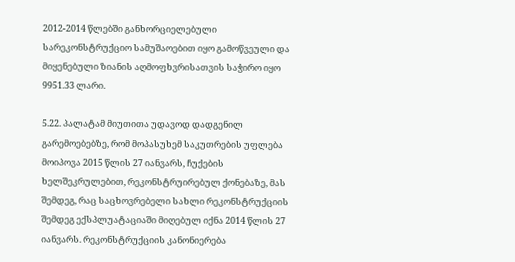2012-2014 წლებში განხორციელებული სარეკონსტრუქციო სამუშაოებით იყო გამოწვეული და მიყენებული ზიანის აღმოფხვრისათვის საჭირო იყო 9951.33 ლარი.

5.22. პალატამ მიუთითა უდავოდ დადგენილ გარემოებებზე, რომ მოპასუხემ საკუთრების უფლება მოიპოვა 2015 წლის 27 იანვარს, ჩუქების ხელშეკრულებით, რეკონსტრუირებულ ქონებაზე, მას შემდეგ, რაც საცხოვრებელი სახლი რეკონსტრუქციის შემდეგ ექსპლუატაციაში მიღებულ იქნა 2014 წლის 27 იანვარს. რეკონსტრუქციის კანონიერება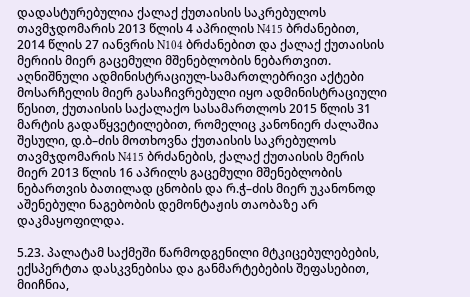დადასტურებულია ქალაქ ქუთაისის საკრებულოს თავმჯდომარის 2013 წლის 4 აპრილის N415 ბრძანებით, 2014 წლის 27 იანვრის N104 ბრძანებით და ქალაქ ქუთაისის მერიის მიერ გაცემული მშენებლობის ნებართვით. აღნიშნული ადმინისტრაციულ-სამართლებრივი აქტები მოსარჩელის მიერ გასაჩივრებული იყო ადმინისტრაციული წესით, ქუთაისის საქალაქო სასამართლოს 2015 წლის 31 მარტის გადაწყვეტილებით, რომელიც კანონიერ ძალაშია შესული, დ.ბ–ძის მოთხოვნა ქუთაისის საკრებულოს თავმჯდომარის N415 ბრძანების, ქალაქ ქუთაისის მერის მიერ 2013 წლის 16 აპრილს გაცემული მშენებლობის ნებართვის ბათილად ცნობის და რ.ჭ–ძის მიერ უკანონოდ აშენებული ნაგებობის დემონტაჟის თაობაზე არ დაკმაყოფილდა.

5.23. პალატამ საქმეში წარმოდგენილი მტკიცებულებების, ექსპერტთა დასკვნებისა და განმარტებების შეფასებით, მიიჩნია,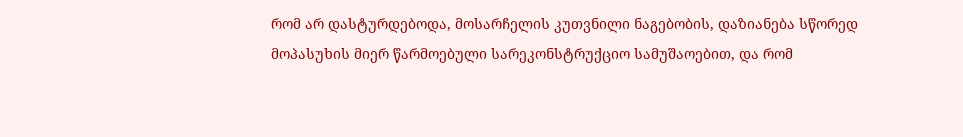რომ არ დასტურდებოდა, მოსარჩელის კუთვნილი ნაგებობის, დაზიანება სწორედ მოპასუხის მიერ წარმოებული სარეკონსტრუქციო სამუშაოებით, და რომ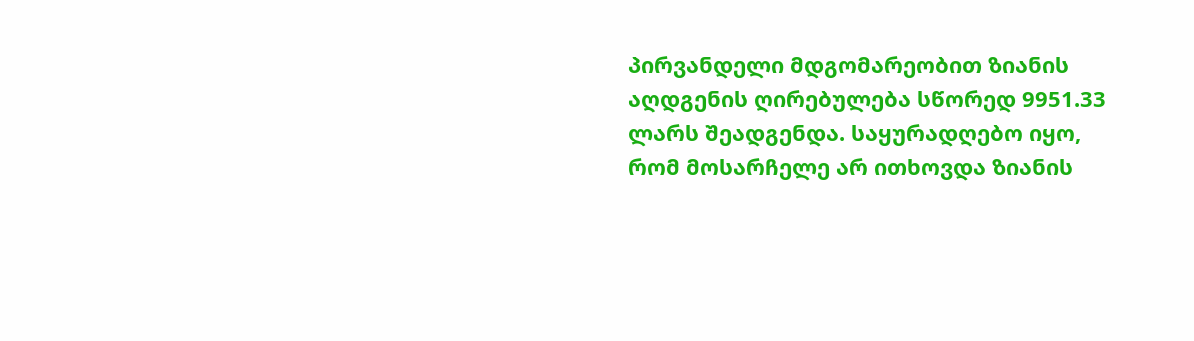პირვანდელი მდგომარეობით ზიანის აღდგენის ღირებულება სწორედ 9951.33 ლარს შეადგენდა. საყურადღებო იყო, რომ მოსარჩელე არ ითხოვდა ზიანის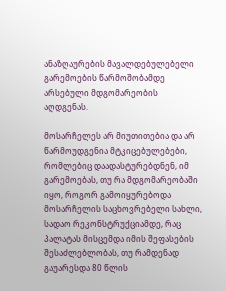ანაზღაურების მავალდებულებელი გარემოების წარმოშობამდე არსებული მდგომარეობის აღდგენას.

მოსარჩელეს არ მიუთითებია და არ წარმოუდგენია მტკიცებულებები, რომლებიც დაადასტურებდნენ, იმ გარემოებას, თუ რა მდგომარეობაში იყო, როგორ გამოიყურებოდა მოსარჩელის საცხოვრებელი სახლი, სადაო რეკონსტრუქციამდე, რაც პალატას მისცემდა იმის შეფასების შესაძლებლობას, თუ რამდენად გაუარესდა 80 წლის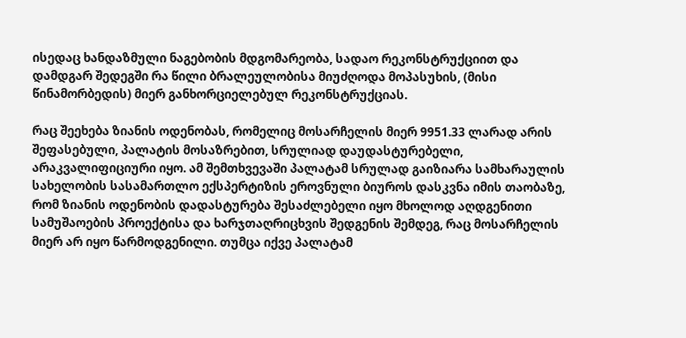ისედაც ხანდაზმული ნაგებობის მდგომარეობა, სადაო რეკონსტრუქციით და დამდგარ შედეგში რა წილი ბრალეულობისა მიუძღოდა მოპასუხის, (მისი წინამორბედის) მიერ განხორციელებულ რეკონსტრუქციას.

რაც შეეხება ზიანის ოდენობას, რომელიც მოსარჩელის მიერ 9951.33 ლარად არის შეფასებული, პალატის მოსაზრებით, სრულიად დაუდასტურებელი, არაკვალიფიციური იყო. ამ შემთხვევაში პალატამ სრულად გაიზიარა სამხარაულის სახელობის სასამართლო ექსპერტიზის ეროვნული ბიუროს დასკვნა იმის თაობაზე, რომ ზიანის ოდენობის დადასტურება შესაძლებელი იყო მხოლოდ აღდგენითი სამუშაოების პროექტისა და ხარჯთაღრიცხვის შედგენის შემდეგ, რაც მოსარჩელის მიერ არ იყო წარმოდგენილი. თუმცა იქვე პალატამ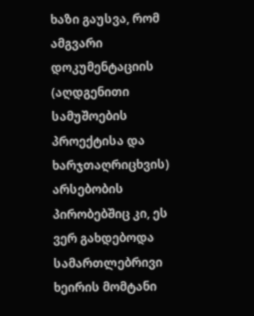ხაზი გაუსვა, რომ ამგვარი დოკუმენტაციის (აღდგენითი სამუშოების პროექტისა და ხარჯთაღრიცხვის) არსებობის პირობებშიც კი, ეს ვერ გახდებოდა სამართლებრივი ხეირის მომტანი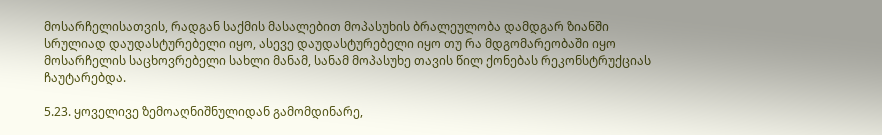მოსარჩელისათვის, რადგან საქმის მასალებით მოპასუხის ბრალეულობა დამდგარ ზიანში სრულიად დაუდასტურებელი იყო, ასევე დაუდასტურებელი იყო თუ რა მდგომარეობაში იყო მოსარჩელის საცხოვრებელი სახლი მანამ, სანამ მოპასუხე თავის წილ ქონებას რეკონსტრუქციას ჩაუტარებდა.

5.23. ყოველივე ზემოაღნიშნულიდან გამომდინარე,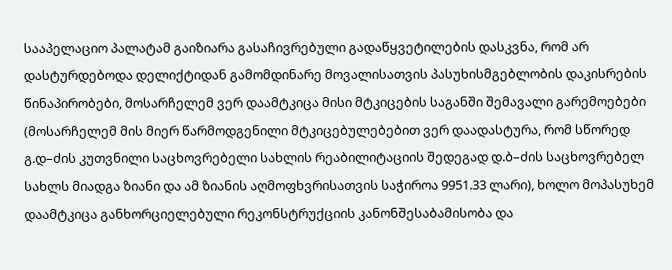სააპელაციო პალატამ გაიზიარა გასაჩივრებული გადაწყვეტილების დასკვნა, რომ არ დასტურდებოდა დელიქტიდან გამომდინარე მოვალისათვის პასუხისმგებლობის დაკისრების წინაპირობები, მოსარჩელემ ვერ დაამტკიცა მისი მტკიცების საგანში შემავალი გარემოებები (მოსარჩელემ მის მიერ წარმოდგენილი მტკიცებულებებით ვერ დაადასტურა, რომ სწორედ გ.დ–ძის კუთვნილი საცხოვრებელი სახლის რეაბილიტაციის შედეგად დ.ბ–ძის საცხოვრებელ სახლს მიადგა ზიანი და ამ ზიანის აღმოფხვრისათვის საჭიროა 9951.33 ლარი), ხოლო მოპასუხემ დაამტკიცა განხორციელებული რეკონსტრუქციის კანონშესაბამისობა და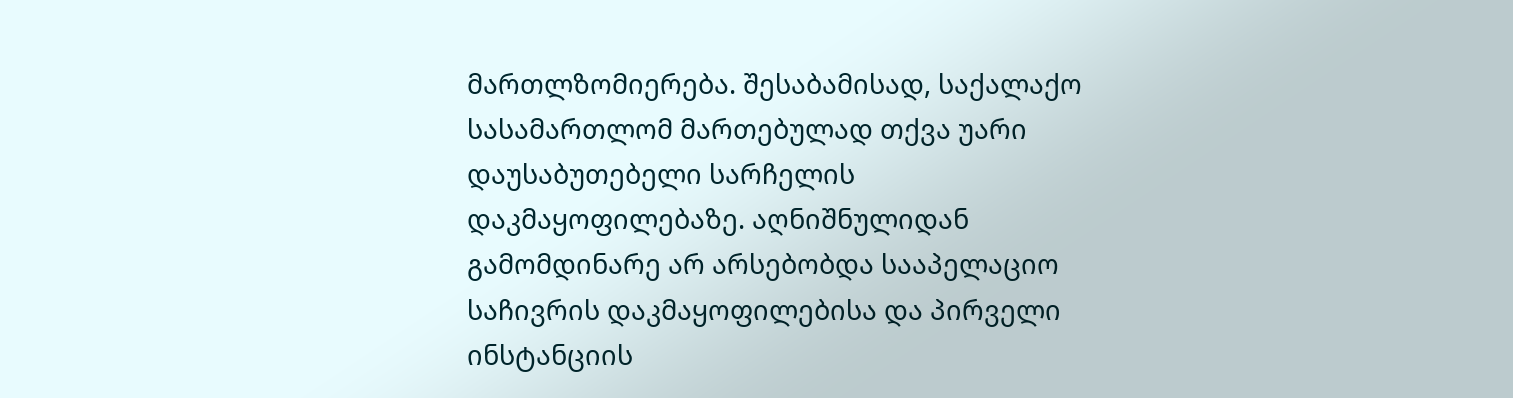მართლზომიერება. შესაბამისად, საქალაქო სასამართლომ მართებულად თქვა უარი დაუსაბუთებელი სარჩელის დაკმაყოფილებაზე. აღნიშნულიდან გამომდინარე არ არსებობდა სააპელაციო საჩივრის დაკმაყოფილებისა და პირველი ინსტანციის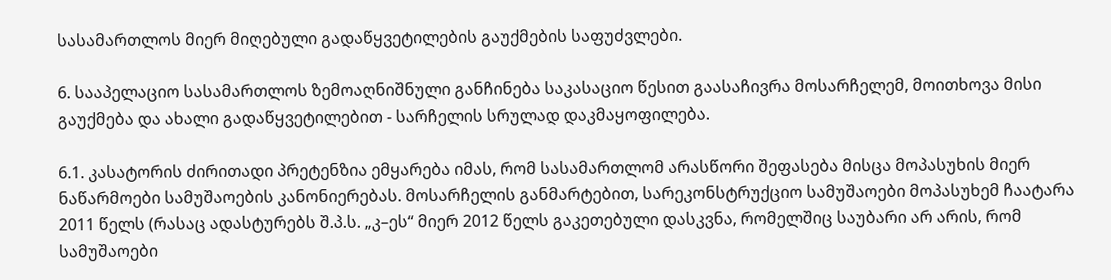სასამართლოს მიერ მიღებული გადაწყვეტილების გაუქმების საფუძვლები.

6. სააპელაციო სასამართლოს ზემოაღნიშნული განჩინება საკასაციო წესით გაასაჩივრა მოსარჩელემ, მოითხოვა მისი გაუქმება და ახალი გადაწყვეტილებით - სარჩელის სრულად დაკმაყოფილება.

6.1. კასატორის ძირითადი პრეტენზია ემყარება იმას, რომ სასამართლომ არასწორი შეფასება მისცა მოპასუხის მიერ ნაწარმოები სამუშაოების კანონიერებას. მოსარჩელის განმარტებით, სარეკონსტრუქციო სამუშაოები მოპასუხემ ჩაატარა 2011 წელს (რასაც ადასტურებს შ.პ.ს. „კ–ეს“ მიერ 2012 წელს გაკეთებული დასკვნა, რომელშიც საუბარი არ არის, რომ სამუშაოები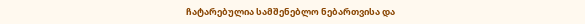ჩატარებულია სამშენებლო ნებართვისა და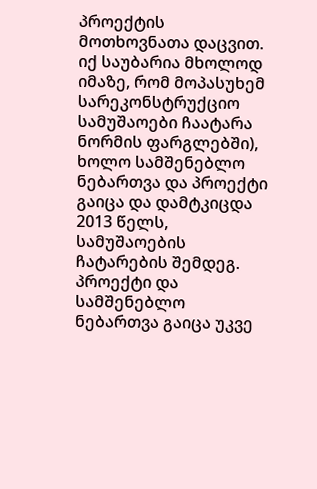პროექტის მოთხოვნათა დაცვით. იქ საუბარია მხოლოდ იმაზე, რომ მოპასუხემ სარეკონსტრუქციო სამუშაოები ჩაატარა ნორმის ფარგლებში), ხოლო სამშენებლო ნებართვა და პროექტი გაიცა და დამტკიცდა 2013 წელს, სამუშაოების ჩატარების შემდეგ. პროექტი და სამშენებლო ნებართვა გაიცა უკვე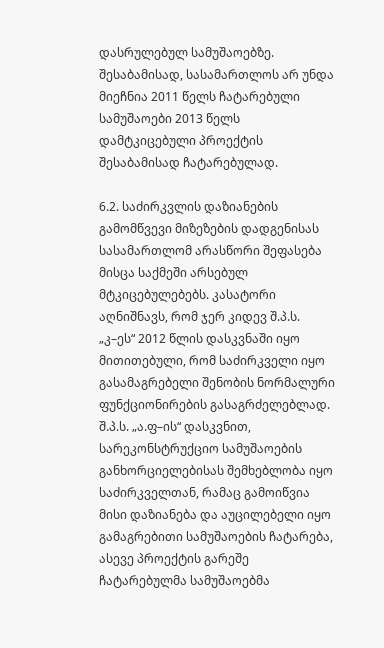დასრულებულ სამუშაოებზე. შესაბამისად, სასამართლოს არ უნდა მიეჩნია 2011 წელს ჩატარებული სამუშაოები 2013 წელს დამტკიცებული პროექტის შესაბამისად ჩატარებულად.

6.2. საძირკვლის დაზიანების გამომწვევი მიზეზების დადგენისას სასამართლომ არასწორი შეფასება მისცა საქმეში არსებულ მტკიცებულებებს. კასატორი აღნიშნავს, რომ ჯერ კიდევ შ.პ.ს. „კ–ეს“ 2012 წლის დასკვნაში იყო მითითებული, რომ საძირკველი იყო გასამაგრებელი შენობის ნორმალური ფუნქციონირების გასაგრძელებლად. შ.პ.ს. „ა.ფ–ის“ დასკვნით, სარეკონსტრუქციო სამუშაოების განხორციელებისას შემხებლობა იყო საძირკველთან, რამაც გამოიწვია მისი დაზიანება და აუცილებელი იყო გამაგრებითი სამუშაოების ჩატარება, ასევე პროექტის გარეშე ჩატარებულმა სამუშაოებმა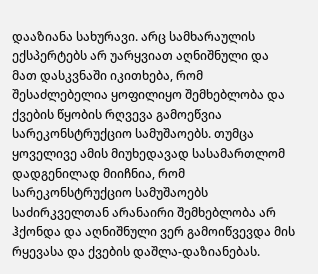დააზიანა სახურავი. არც სამხარაულის ექსპერტებს არ უარყვიათ აღნიშნული და მათ დასკვნაში იკითხება, რომ შესაძლებელია ყოფილიყო შემხებლობა და ქვების წყობის რღვევა გამოეწვია სარეკონსტრუქციო სამუშაოებს. თუმცა ყოველივე ამის მიუხედავად სასამართლომ დადგენილად მიიჩნია, რომ სარეკონსტრუქციო სამუშაოებს საძირკველთან არანაირი შემხებლობა არ ჰქონდა და აღნიშნული ვერ გამოიწვევდა მის რყევასა და ქვების დაშლა-დაზიანებას.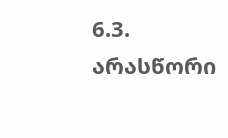6.3. არასწორი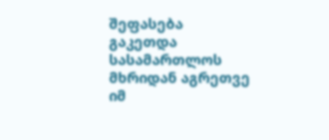შეფასება გაკეთდა სასამართლოს მხრიდან აგრეთვე იმ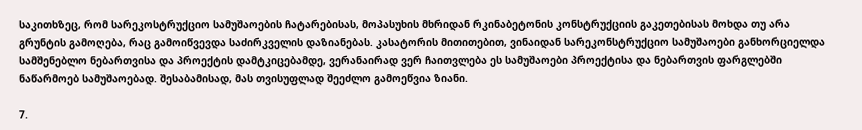საკითხზეც, რომ სარეკოსტრუქციო სამუშაოების ჩატარებისას, მოპასუხის მხრიდან რკინაბეტონის კონსტრუქციის გაკეთებისას მოხდა თუ არა გრუნტის გამოღება, რაც გამოიწვევდა საძირკველის დაზიანებას. კასატორის მითითებით, ვინაიდან სარეკონსტრუქციო სამუშაოები განხორციელდა სამშენებლო ნებართვისა და პროექტის დამტკიცებამდე, ვერანაირად ვერ ჩაითვლება ეს სამუშაოები პროექტისა და ნებართვის ფარგლებში ნაწარმოებ სამუშაოებად. შესაბამისად, მას თვისუფლად შეეძლო გამოეწვია ზიანი.

7.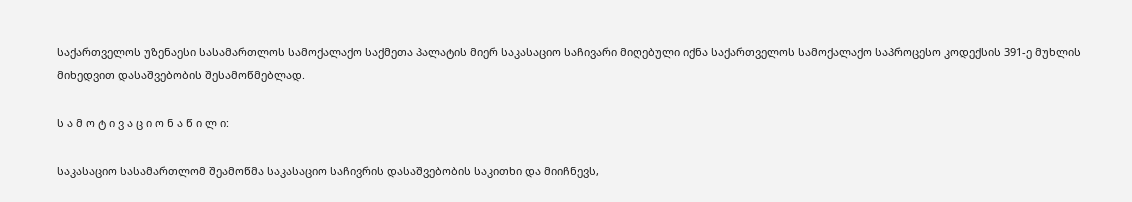საქართველოს უზენაესი სასამართლოს სამოქალაქო საქმეთა პალატის მიერ საკასაციო საჩივარი მიღებული იქნა საქართველოს სამოქალაქო საპროცესო კოდექსის 391-ე მუხლის მიხედვით დასაშვებობის შესამოწმებლად.

ს ა მ ო ტ ი ვ ა ც ი ო ნ ა წ ი ლ ი:

საკასაციო სასამართლომ შეამოწმა საკასაციო საჩივრის დასაშვებობის საკითხი და მიიჩნევს,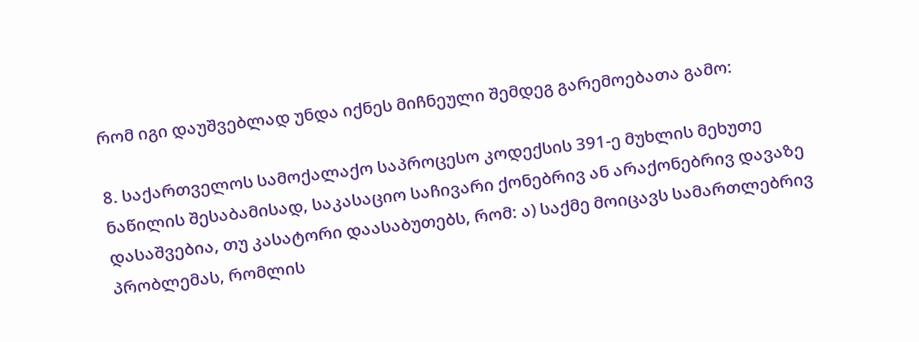რომ იგი დაუშვებლად უნდა იქნეს მიჩნეული შემდეგ გარემოებათა გამო:

8. საქართველოს სამოქალაქო საპროცესო კოდექსის 391-ე მუხლის მეხუთე ნაწილის შესაბამისად, საკასაციო საჩივარი ქონებრივ ან არაქონებრივ დავაზე დასაშვებია, თუ კასატორი დაასაბუთებს, რომ: ა) საქმე მოიცავს სამართლებრივ პრობლემას, რომლის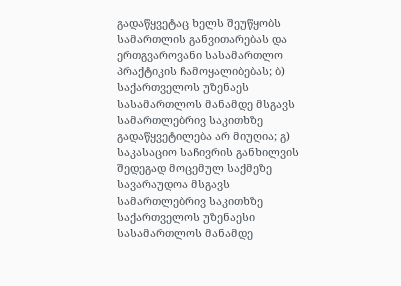გადაწყვეტაც ხელს შეუწყობს სამართლის განვითარებას და ერთგვაროვანი სასამართლო პრაქტიკის ჩამოყალიბებას; ბ) საქართველოს უზენაეს სასამართლოს მანამდე მსგავს სამართლებრივ საკითხზე გადაწყვეტილება არ მიუღია; გ) საკასაციო საჩივრის განხილვის შედეგად მოცემულ საქმეზე სავარაუდოა მსგავს სამართლებრივ საკითხზე საქართველოს უზენაესი სასამართლოს მანამდე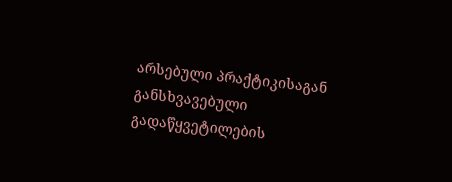არსებული პრაქტიკისაგან განსხვავებული გადაწყვეტილების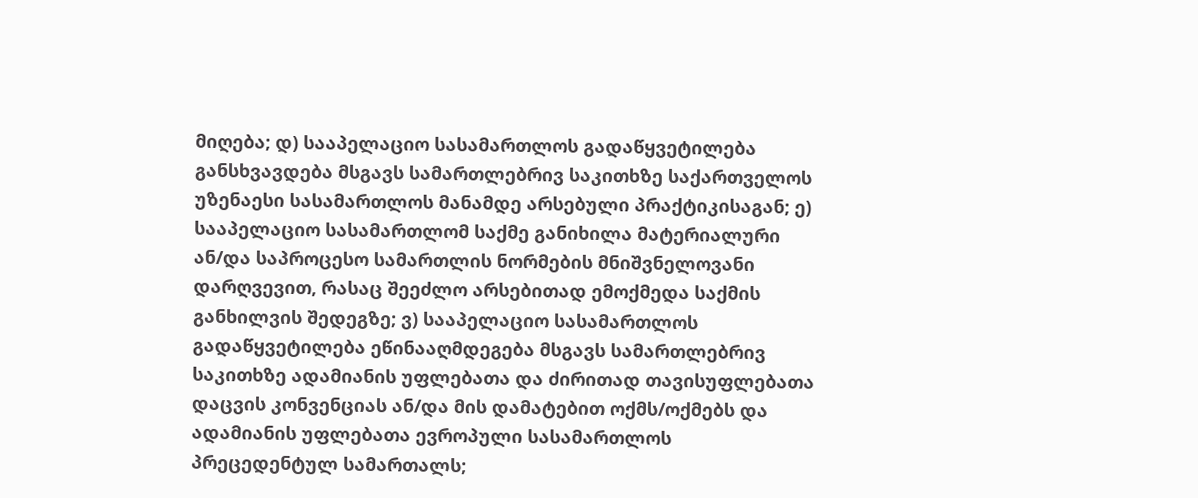მიღება; დ) სააპელაციო სასამართლოს გადაწყვეტილება განსხვავდება მსგავს სამართლებრივ საკითხზე საქართველოს უზენაესი სასამართლოს მანამდე არსებული პრაქტიკისაგან; ე) სააპელაციო სასამართლომ საქმე განიხილა მატერიალური ან/და საპროცესო სამართლის ნორმების მნიშვნელოვანი დარღვევით, რასაც შეეძლო არსებითად ემოქმედა საქმის განხილვის შედეგზე; ვ) სააპელაციო სასამართლოს გადაწყვეტილება ეწინააღმდეგება მსგავს სამართლებრივ საკითხზე ადამიანის უფლებათა და ძირითად თავისუფლებათა დაცვის კონვენციას ან/და მის დამატებით ოქმს/ოქმებს და ადამიანის უფლებათა ევროპული სასამართლოს პრეცედენტულ სამართალს;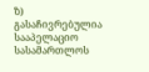ზ) გასაჩივრებულია სააპელაციო სასამართლოს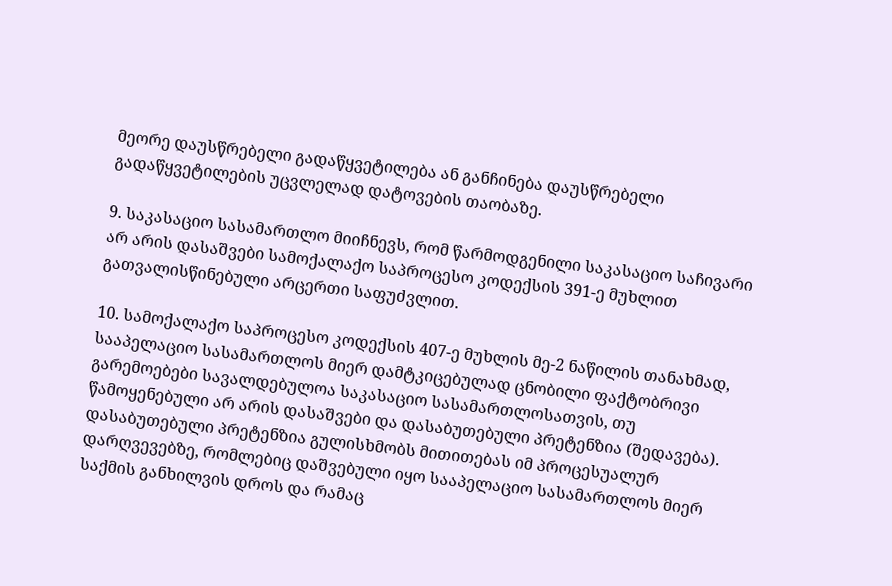მეორე დაუსწრებელი გადაწყვეტილება ან განჩინება დაუსწრებელი გადაწყვეტილების უცვლელად დატოვების თაობაზე.

9. საკასაციო სასამართლო მიიჩნევს, რომ წარმოდგენილი საკასაციო საჩივარი არ არის დასაშვები სამოქალაქო საპროცესო კოდექსის 391-ე მუხლით გათვალისწინებული არცერთი საფუძვლით.

10. სამოქალაქო საპროცესო კოდექსის 407-ე მუხლის მე-2 ნაწილის თანახმად, სააპელაციო სასამართლოს მიერ დამტკიცებულად ცნობილი ფაქტობრივი გარემოებები სავალდებულოა საკასაციო სასამართლოსათვის, თუ წამოყენებული არ არის დასაშვები და დასაბუთებული პრეტენზია (შედავება). დასაბუთებული პრეტენზია გულისხმობს მითითებას იმ პროცესუალურ დარღვევებზე, რომლებიც დაშვებული იყო სააპელაციო სასამართლოს მიერ საქმის განხილვის დროს და რამაც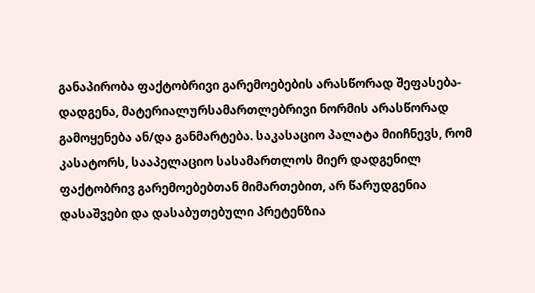განაპირობა ფაქტობრივი გარემოებების არასწორად შეფასება-დადგენა, მატერიალურსამართლებრივი ნორმის არასწორად გამოყენება ან/და განმარტება. საკასაციო პალატა მიიჩნევს, რომ კასატორს, სააპელაციო სასამართლოს მიერ დადგენილ ფაქტობრივ გარემოებებთან მიმართებით, არ წარუდგენია დასაშვები და დასაბუთებული პრეტენზია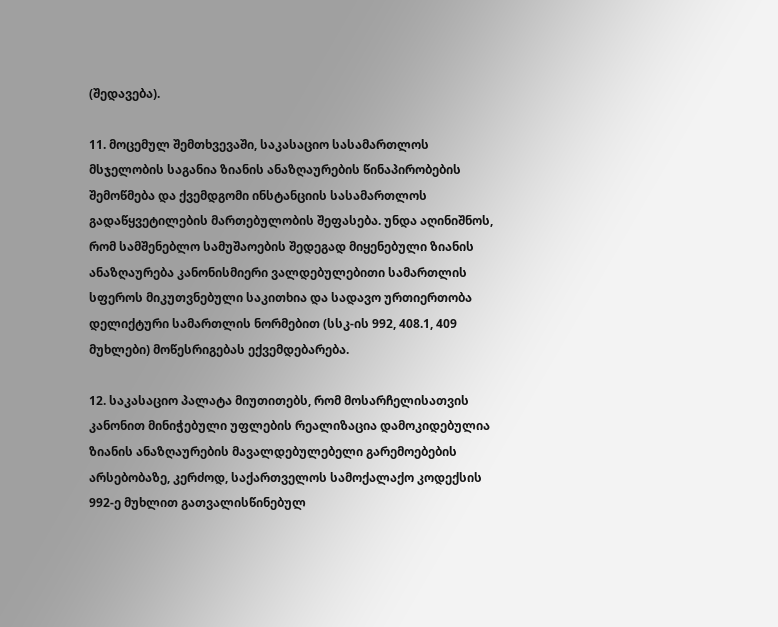(შედავება).

11. მოცემულ შემთხვევაში, საკასაციო სასამართლოს მსჯელობის საგანია ზიანის ანაზღაურების წინაპირობების შემოწმება და ქვემდგომი ინსტანციის სასამართლოს გადაწყვეტილების მართებულობის შეფასება. უნდა აღინიშნოს, რომ სამშენებლო სამუშაოების შედეგად მიყენებული ზიანის ანაზღაურება კანონისმიერი ვალდებულებითი სამართლის სფეროს მიკუთვნებული საკითხია და სადავო ურთიერთობა დელიქტური სამართლის ნორმებით (სსკ-ის 992, 408.1, 409 მუხლები) მოწესრიგებას ექვემდებარება.

12. საკასაციო პალატა მიუთითებს, რომ მოსარჩელისათვის კანონით მინიჭებული უფლების რეალიზაცია დამოკიდებულია ზიანის ანაზღაურების მავალდებულებელი გარემოებების არსებობაზე, კერძოდ, საქართველოს სამოქალაქო კოდექსის 992-ე მუხლით გათვალისწინებულ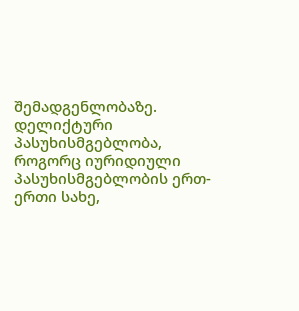შემადგენლობაზე. დელიქტური პასუხისმგებლობა, როგორც იურიდიული პასუხისმგებლობის ერთ-ერთი სახე,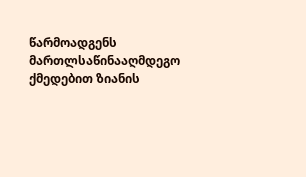წარმოადგენს მართლსაწინააღმდეგო ქმედებით ზიანის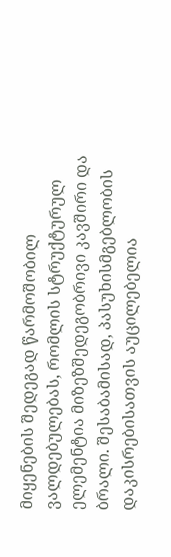მიყენების შედეგად წარმოშობილ ვალდებულებას, რომლის სტრუქტურულ ელემენტია მიზეზშედეგობრივი კავშირი და ბრალი. შესაბამისად, პასუხისმგებლობის დაკისრებისათვის აუცილებელია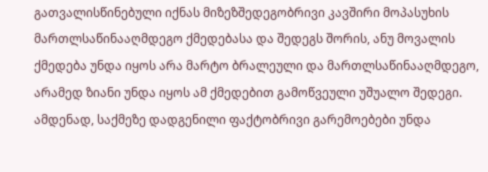გათვალისწინებული იქნას მიზეზშედეგობრივი კავშირი მოპასუხის მართლსაწინააღმდეგო ქმედებასა და შედეგს შორის, ანუ მოვალის ქმედება უნდა იყოს არა მარტო ბრალეული და მართლსაწინააღმდეგო, არამედ ზიანი უნდა იყოს ამ ქმედებით გამოწვეული უშუალო შედეგი. ამდენად, საქმეზე დადგენილი ფაქტობრივი გარემოებები უნდა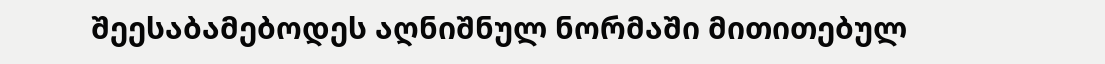შეესაბამებოდეს აღნიშნულ ნორმაში მითითებულ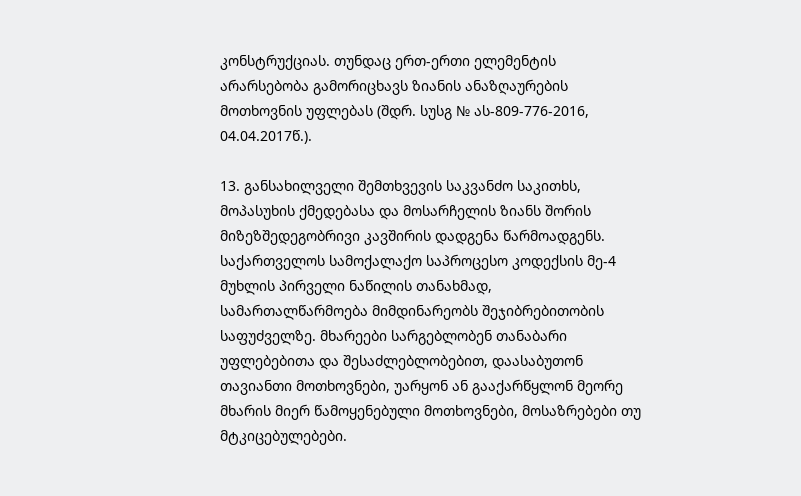კონსტრუქციას. თუნდაც ერთ-ერთი ელემენტის არარსებობა გამორიცხავს ზიანის ანაზღაურების მოთხოვნის უფლებას (შდრ. სუსგ № ას-809-776-2016, 04.04.2017წ.).

13. განსახილველი შემთხვევის საკვანძო საკითხს, მოპასუხის ქმედებასა და მოსარჩელის ზიანს შორის მიზეზშედეგობრივი კავშირის დადგენა წარმოადგენს. საქართველოს სამოქალაქო საპროცესო კოდექსის მე-4 მუხლის პირველი ნაწილის თანახმად, სამართალწარმოება მიმდინარეობს შეჯიბრებითობის საფუძველზე. მხარეები სარგებლობენ თანაბარი უფლებებითა და შესაძლებლობებით, დაასაბუთონ თავიანთი მოთხოვნები, უარყონ ან გააქარწყლონ მეორე მხარის მიერ წამოყენებული მოთხოვნები, მოსაზრებები თუ მტკიცებულებები.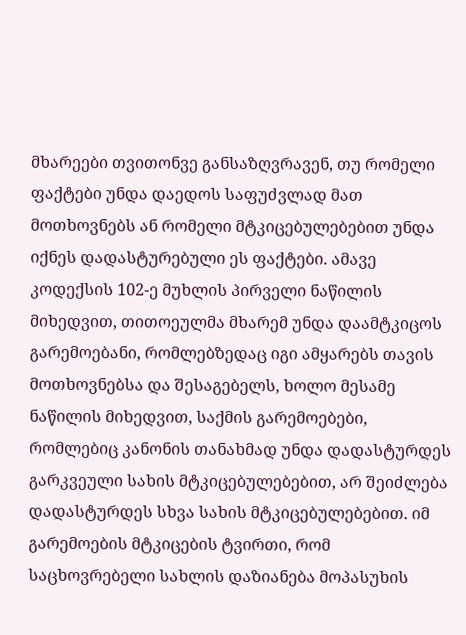მხარეები თვითონვე განსაზღვრავენ, თუ რომელი ფაქტები უნდა დაედოს საფუძვლად მათ მოთხოვნებს ან რომელი მტკიცებულებებით უნდა იქნეს დადასტურებული ეს ფაქტები. ამავე კოდექსის 102-ე მუხლის პირველი ნაწილის მიხედვით, თითოეულმა მხარემ უნდა დაამტკიცოს გარემოებანი, რომლებზედაც იგი ამყარებს თავის მოთხოვნებსა და შესაგებელს, ხოლო მესამე ნაწილის მიხედვით, საქმის გარემოებები, რომლებიც კანონის თანახმად უნდა დადასტურდეს გარკვეული სახის მტკიცებულებებით, არ შეიძლება დადასტურდეს სხვა სახის მტკიცებულებებით. იმ გარემოების მტკიცების ტვირთი, რომ საცხოვრებელი სახლის დაზიანება მოპასუხის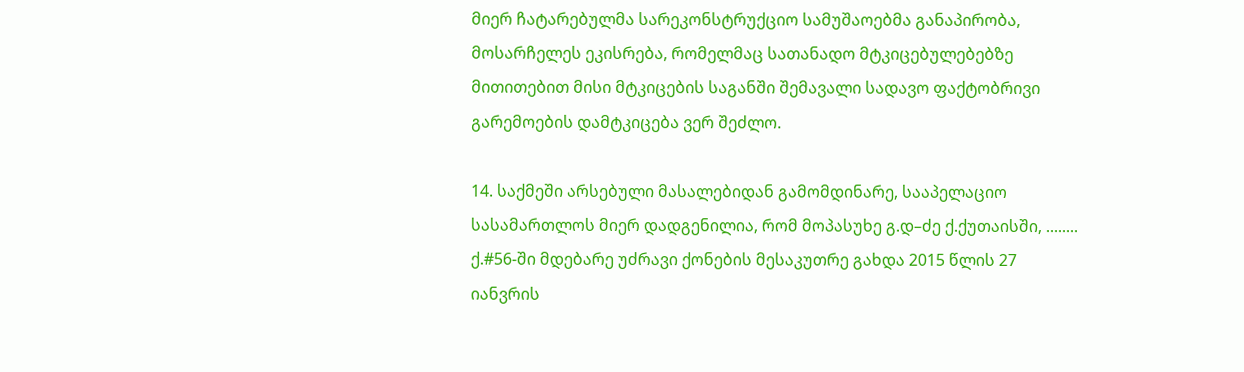მიერ ჩატარებულმა სარეკონსტრუქციო სამუშაოებმა განაპირობა, მოსარჩელეს ეკისრება, რომელმაც სათანადო მტკიცებულებებზე მითითებით მისი მტკიცების საგანში შემავალი სადავო ფაქტობრივი გარემოების დამტკიცება ვერ შეძლო.

14. საქმეში არსებული მასალებიდან გამომდინარე, სააპელაციო სასამართლოს მიერ დადგენილია, რომ მოპასუხე გ.დ–ძე ქ.ქუთაისში, ........ ქ.#56-ში მდებარე უძრავი ქონების მესაკუთრე გახდა 2015 წლის 27 იანვრის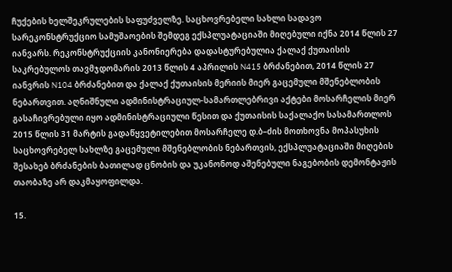ჩუქების ხელშეკრულების საფუძველზე. საცხოვრებელი სახლი სადავო სარეკონსტრუქციო სამუშაოების შემდეგ ექსპლუატაციაში მიღებული იქნა 2014 წლის 27 იანვარს. რეკონსტრუქციის კანონიერება დადასტურებულია ქალაქ ქუთაისის საკრებულოს თავმჯდომარის 2013 წლის 4 აპრილის N415 ბრძანებით, 2014 წლის 27 იანვრის N104 ბრძანებით და ქალაქ ქუთაისის მერიის მიერ გაცემული მშენებლობის ნებართვით. აღნიშნული ადმინისტრაციულ-სამართლებრივი აქტები მოსარჩელის მიერ გასაჩივრებული იყო ადმინისტრაციული წესით და ქუთაისის საქალაქო სასამართლოს 2015 წლის 31 მარტის გადაწყვეტილებით მოსარჩელე დ.ბ–ძის მოთხოვნა მოპასუხის საცხოვრებელ სახლზე გაცემული მშენებლობის ნებართვის, ექსპლუატაციაში მიღების შესახებ ბრძანების ბათილად ცნობის და უკანონოდ აშენებული ნაგებობის დემონტაჟის თაობაზე არ დაკმაყოფილდა.

15.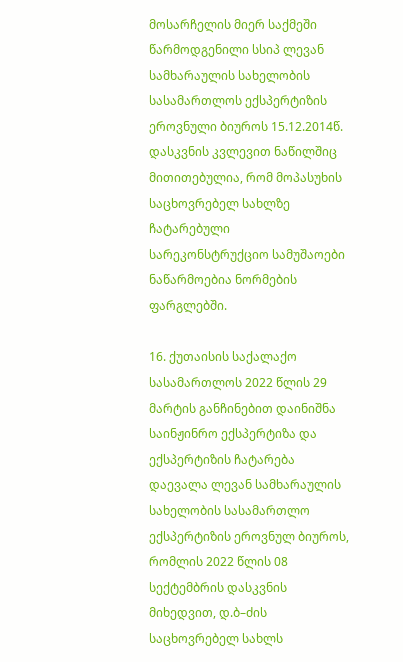მოსარჩელის მიერ საქმეში წარმოდგენილი სსიპ ლევან სამხარაულის სახელობის სასამართლოს ექსპერტიზის ეროვნული ბიუროს 15.12.2014წ. დასკვნის კვლევით ნაწილშიც მითითებულია, რომ მოპასუხის საცხოვრებელ სახლზე ჩატარებული სარეკონსტრუქციო სამუშაოები ნაწარმოებია ნორმების ფარგლებში.

16. ქუთაისის საქალაქო სასამართლოს 2022 წლის 29 მარტის განჩინებით დაინიშნა საინჟინრო ექსპერტიზა და ექსპერტიზის ჩატარება დაევალა ლევან სამხარაულის სახელობის სასამართლო ექსპერტიზის ეროვნულ ბიუროს, რომლის 2022 წლის 08 სექტემბრის დასკვნის მიხედვით, დ.ბ–ძის საცხოვრებელ სახლს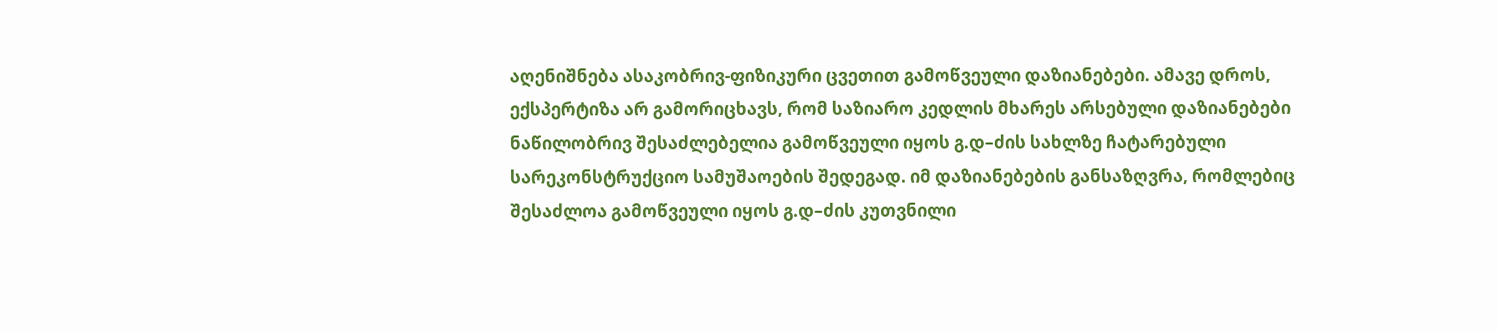აღენიშნება ასაკობრივ-ფიზიკური ცვეთით გამოწვეული დაზიანებები. ამავე დროს, ექსპერტიზა არ გამორიცხავს, რომ საზიარო კედლის მხარეს არსებული დაზიანებები ნაწილობრივ შესაძლებელია გამოწვეული იყოს გ.დ–ძის სახლზე ჩატარებული სარეკონსტრუქციო სამუშაოების შედეგად. იმ დაზიანებების განსაზღვრა, რომლებიც შესაძლოა გამოწვეული იყოს გ.დ–ძის კუთვნილი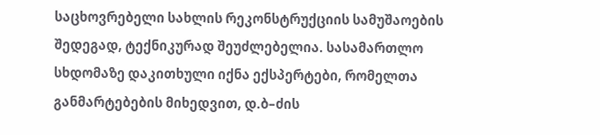საცხოვრებელი სახლის რეკონსტრუქციის სამუშაოების შედეგად, ტექნიკურად შეუძლებელია. სასამართლო სხდომაზე დაკითხული იქნა ექსპერტები, რომელთა განმარტებების მიხედვით, დ.ბ–ძის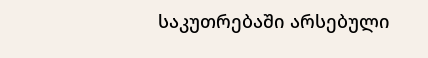საკუთრებაში არსებული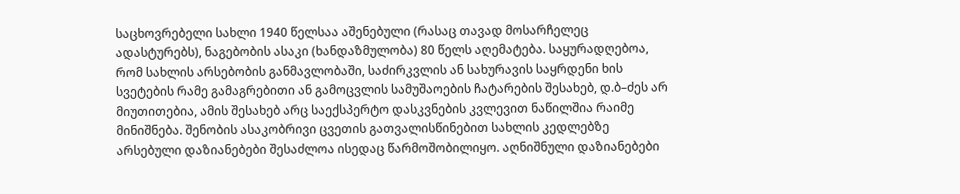საცხოვრებელი სახლი 1940 წელსაა აშენებული (რასაც თავად მოსარჩელეც ადასტურებს), ნაგებობის ასაკი (ხანდაზმულობა) 80 წელს აღემატება. საყურადღებოა, რომ სახლის არსებობის განმავლობაში, საძირკვლის ან სახურავის საყრდენი ხის სვეტების რამე გამაგრებითი ან გამოცვლის სამუშაოების ჩატარების შესახებ, დ.ბ–ძეს არ მიუთითებია, ამის შესახებ არც საექსპერტო დასკვნების კვლევით ნაწილშია რაიმე მინიშნება. შენობის ასაკობრივი ცვეთის გათვალისწინებით სახლის კედლებზე არსებული დაზიანებები შესაძლოა ისედაც წარმოშობილიყო. აღნიშნული დაზიანებები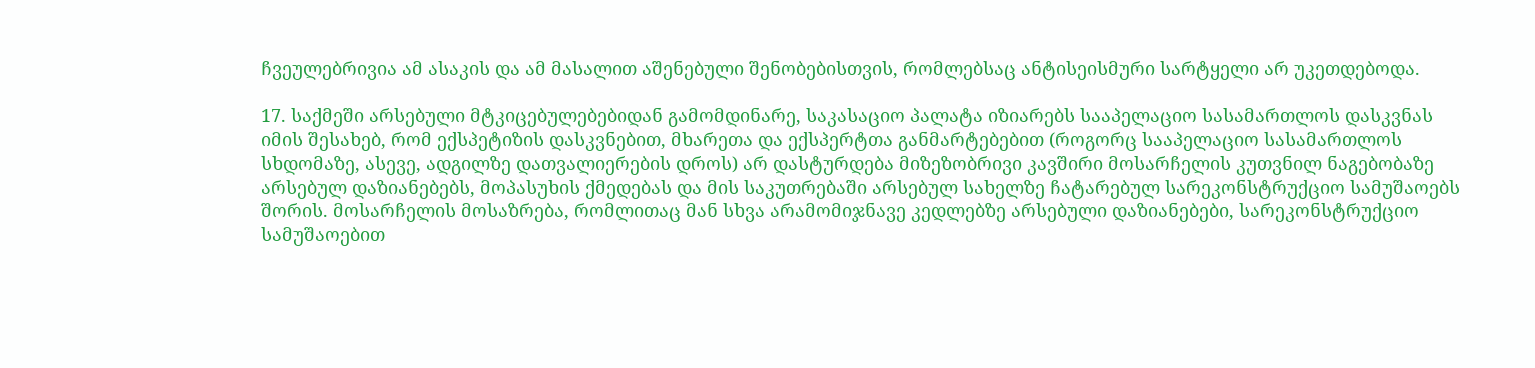ჩვეულებრივია ამ ასაკის და ამ მასალით აშენებული შენობებისთვის, რომლებსაც ანტისეისმური სარტყელი არ უკეთდებოდა.

17. საქმეში არსებული მტკიცებულებებიდან გამომდინარე, საკასაციო პალატა იზიარებს სააპელაციო სასამართლოს დასკვნას იმის შესახებ, რომ ექსპეტიზის დასკვნებით, მხარეთა და ექსპერტთა განმარტებებით (როგორც სააპელაციო სასამართლოს სხდომაზე, ასევე, ადგილზე დათვალიერების დროს) არ დასტურდება მიზეზობრივი კავშირი მოსარჩელის კუთვნილ ნაგებობაზე არსებულ დაზიანებებს, მოპასუხის ქმედებას და მის საკუთრებაში არსებულ სახელზე ჩატარებულ სარეკონსტრუქციო სამუშაოებს შორის. მოსარჩელის მოსაზრება, რომლითაც მან სხვა არამომიჯნავე კედლებზე არსებული დაზიანებები, სარეკონსტრუქციო სამუშაოებით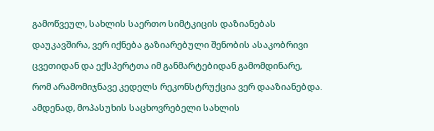გამოწვეულ, სახლის საერთო სიმტკიცის დაზიანებას დაუკავშირა, ვერ იქნება გაზიარებული შენობის ასაკობრივი ცვეთიდან და ექსპერტთა იმ განმარტებიდან გამომდინარე, რომ არამომიჯნავე კედელს რეკონსტრუქცია ვერ დააზიანებდა. ამდენად, მოპასუხის საცხოვრებელი სახლის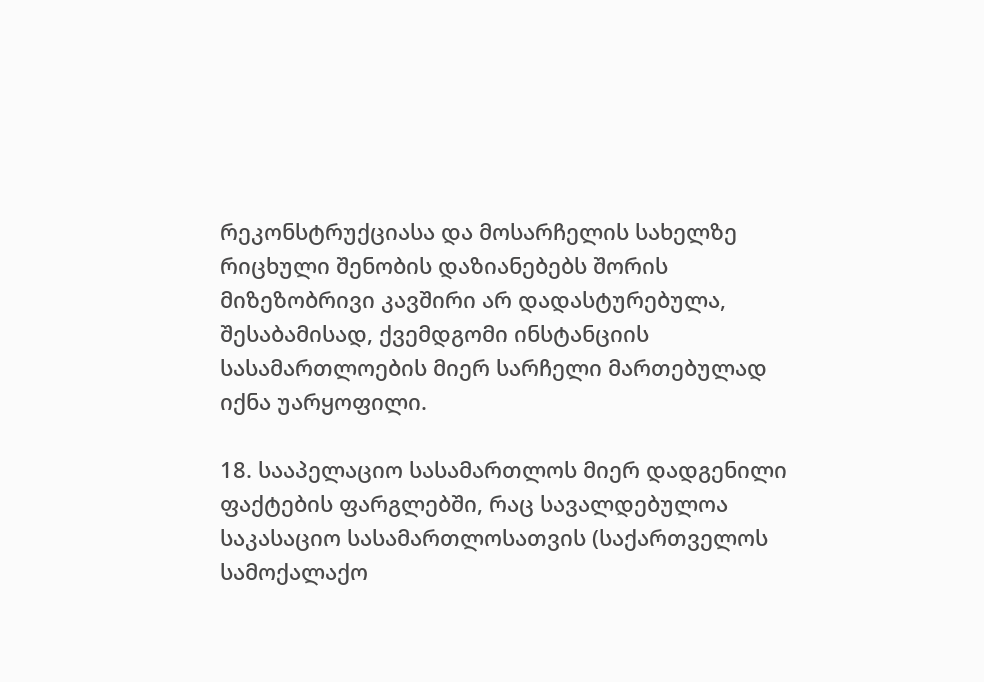რეკონსტრუქციასა და მოსარჩელის სახელზე რიცხული შენობის დაზიანებებს შორის მიზეზობრივი კავშირი არ დადასტურებულა, შესაბამისად, ქვემდგომი ინსტანციის სასამართლოების მიერ სარჩელი მართებულად იქნა უარყოფილი.

18. სააპელაციო სასამართლოს მიერ დადგენილი ფაქტების ფარგლებში, რაც სავალდებულოა საკასაციო სასამართლოსათვის (საქართველოს სამოქალაქო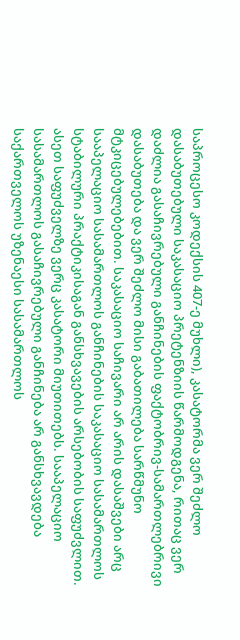საპროცესო კოდექსის 407-ე მუხლი), კასატორმა ვერ შეძლო დასაბუთებული საკასაციო პრეტენზიის წარმოდგენა, რითაც ვერ დაძლია გასაჩივრებული განჩინების ფაქტობრივ-სამართლებრივი დასაბუთება და ვერ შეძლო მისი გაბათილება სარწმუნო მტკიცებულებებით. საკასაციო საჩივარი არ არის დასაშვები არც სააპელაციო სასამართლოს განჩინების საკასაციო სასამართლოს სტაბილური პრაქტიკისაგან განსხვავების არსებობის საფუძვლით. ასეთ საფუძველზე ვერც კასატორი მიუთითებს. სააპელაციო სასამართლოს გასაჩივრებული განჩინება არ განსხვავდება საქართველოს უზენაესი სასამართლოს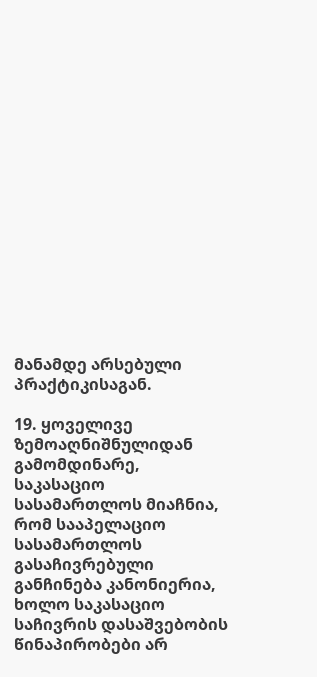მანამდე არსებული პრაქტიკისაგან.

19. ყოველივე ზემოაღნიშნულიდან გამომდინარე, საკასაციო სასამართლოს მიაჩნია, რომ სააპელაციო სასამართლოს გასაჩივრებული განჩინება კანონიერია, ხოლო საკასაციო საჩივრის დასაშვებობის წინაპირობები არ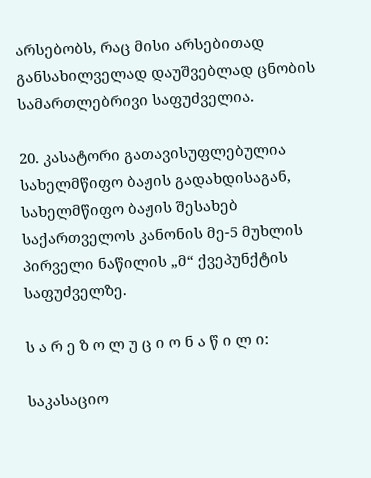არსებობს, რაც მისი არსებითად განსახილველად დაუშვებლად ცნობის სამართლებრივი საფუძველია.

20. კასატორი გათავისუფლებულია სახელმწიფო ბაჟის გადახდისაგან, სახელმწიფო ბაჟის შესახებ საქართველოს კანონის მე-5 მუხლის პირველი ნაწილის „მ“ ქვეპუნქტის საფუძველზე.

ს ა რ ე ზ ო ლ უ ც ი ო ნ ა წ ი ლ ი:

საკასაციო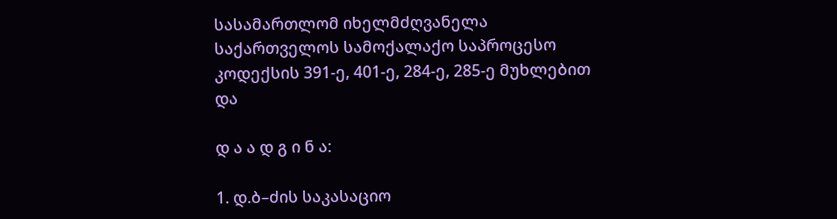სასამართლომ იხელმძღვანელა საქართველოს სამოქალაქო საპროცესო კოდექსის 391-ე, 401-ე, 284-ე, 285-ე მუხლებით და

დ ა ა დ გ ი ნ ა:

1. დ.ბ–ძის საკასაციო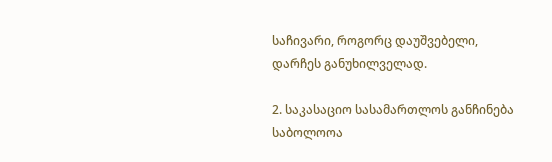საჩივარი, როგორც დაუშვებელი, დარჩეს განუხილველად.

2. საკასაციო სასამართლოს განჩინება საბოლოოა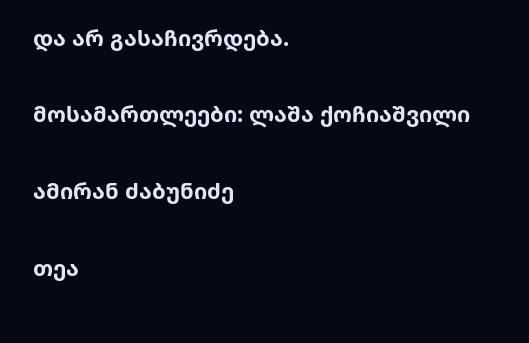და არ გასაჩივრდება.

მოსამართლეები: ლაშა ქოჩიაშვილი

ამირან ძაბუნიძე

თეა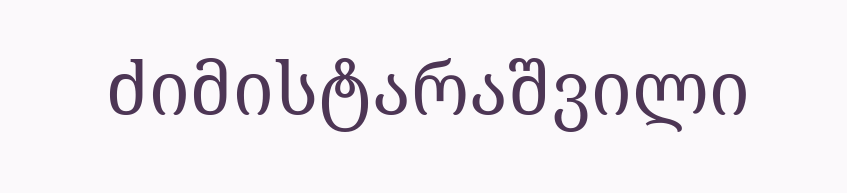ძიმისტარაშვილი